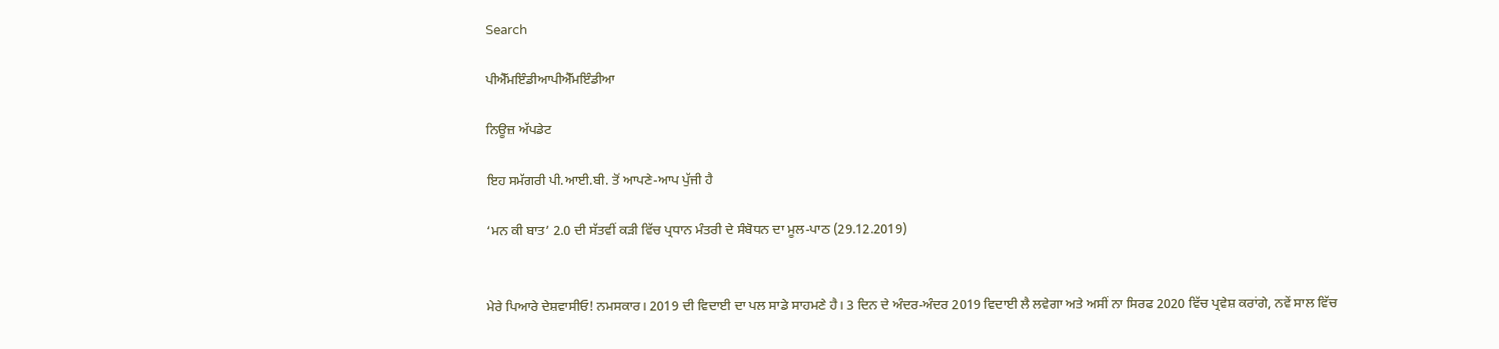Search

ਪੀਐੱਮਇੰਡੀਆਪੀਐੱਮਇੰਡੀਆ

ਨਿਊਜ਼ ਅੱਪਡੇਟ

ਇਹ ਸਮੱਗਰੀ ਪੀ.ਆਈ.ਬੀ. ਤੋਂ ਆਪਣੇ-ਆਪ ਪੁੱਜੀ ਹੈ

‘ਮਨ ਕੀ ਬਾਤ’ 2.0 ਦੀ ਸੱਤਵੀਂ ਕੜੀ ਵਿੱਚ ਪ੍ਰਧਾਨ ਮੰਤਰੀ ਦੇ ਸੰਬੋਧਨ ਦਾ ਮੂਲ-ਪਾਠ (29.12.2019)


ਮੇਰੇ ਪਿਆਰੇ ਦੇਸ਼ਵਾਸੀਓ! ਨਮਸਕਾਰ। 2019 ਦੀ ਵਿਦਾਈ ਦਾ ਪਲ ਸਾਡੇ ਸਾਹਮਣੇ ਹੈ। 3 ਦਿਨ ਦੇ ਅੰਦਰ-ਅੰਦਰ 2019 ਵਿਦਾਈ ਲੈ ਲਵੇਗਾ ਅਤੇ ਅਸੀਂ ਨਾ ਸਿਰਫ 2020 ਵਿੱਚ ਪ੍ਰਵੇਸ਼ ਕਰਾਂਗੇ, ਨਵੇਂ ਸਾਲ ਵਿੱਚ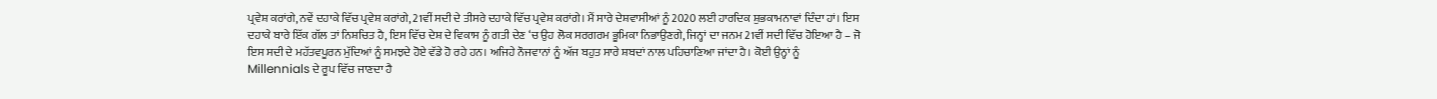ਪ੍ਰਵੇਸ਼ ਕਰਾਂਗੇ, ਨਵੇਂ ਦਹਾਕੇ ਵਿੱਚ ਪ੍ਰਵੇਸ਼ ਕਰਾਂਗੇ, 21ਵੀਂ ਸਦੀ ਦੇ ਤੀਸਰੇ ਦਹਾਕੇ ਵਿੱਚ ਪ੍ਰਵੇਸ਼ ਕਰਾਂਗੇ। ਮੈਂ ਸਾਰੇ ਦੇਸ਼ਵਾਸੀਆਂ ਨੂੰ 2020 ਲਈ ਹਾਰਦਿਕ ਸ਼ੁਭਕਾਮਨਾਵਾਂ ਦਿੰਦਾ ਹਾਂ। ਇਸ ਦਹਾਕੇ ਬਾਰੇ ਇੱਕ ਗੱਲ ਤਾਂ ਨਿਸ਼ਚਿਤ ਹੈ, ਇਸ ਵਿੱਚ ਦੇਸ਼ ਦੇ ਵਿਕਾਸ ਨੂੰ ਗਤੀ ਦੇਣ ‘ਚ ਉਹ ਲੋਕ ਸਰਗਰਮ ਭੂਮਿਕਾ ਨਿਭਾਉਣਗੇ, ਜਿਨ੍ਹਾਂ ਦਾ ਜਨਮ 21ਵੀਂ ਸਦੀ ਵਿੱਚ ਹੋਇਆ ਹੈ – ਜੋ ਇਸ ਸਦੀ ਦੇ ਮਹੱਤਵਪੂਰਨ ਮੁੱਦਿਆਂ ਨੂੰ ਸਮਝਦੇ ਹੋਏ ਵੱਡੇ ਹੋ ਰਹੇ ਹਨ। ਅਜਿਹੇ ਨੌਜਵਾਨਾਂ ਨੂੰ ਅੱਜ ਬਹੁਤ ਸਾਰੇ ਸ਼ਬਦਾਂ ਨਾਲ ਪਹਿਚਾਣਿਆ ਜਾਂਦਾ ਹੈ। ਕੋਈ ਉਨ੍ਹਾਂ ਨੂੰ Millennials ਦੇ ਰੂਪ ਵਿੱਚ ਜਾਣਦਾ ਹੈ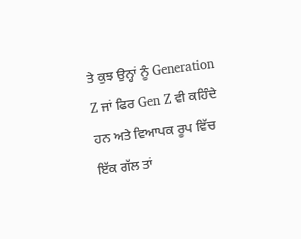ਤੇ ਕੁਝ ਉਨ੍ਹਾਂ ਨੂੰ Generation Z ਜਾਂ ਫਿਰ Gen Z ਵੀ ਕਹਿੰਦੇ ਹਨ ਅਤੇ ਵਿਆਪਕ ਰੂਪ ਵਿੱਚ ਇੱਕ ਗੱਲ ਤਾਂ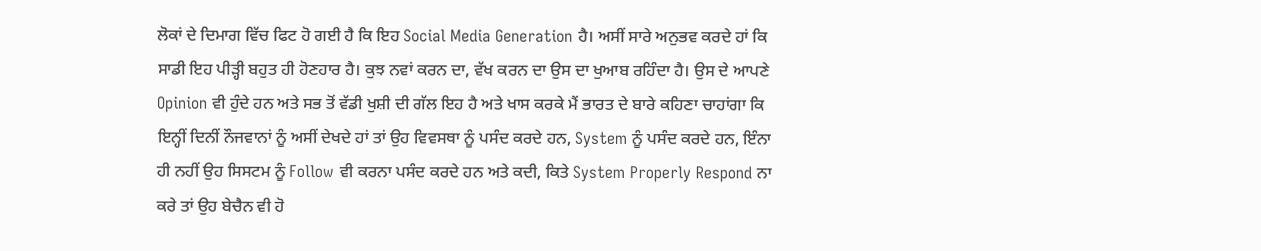ਲੋਕਾਂ ਦੇ ਦਿਮਾਗ ਵਿੱਚ ਫਿਟ ਹੋ ਗਈ ਹੈ ਕਿ ਇਹ Social Media Generation ਹੈ। ਅਸੀਂ ਸਾਰੇ ਅਨੁਭਵ ਕਰਦੇ ਹਾਂ ਕਿ ਸਾਡੀ ਇਹ ਪੀੜ੍ਹੀ ਬਹੁਤ ਹੀ ਹੋਣਹਾਰ ਹੈ। ਕੁਝ ਨਵਾਂ ਕਰਨ ਦਾ, ਵੱਖ ਕਰਨ ਦਾ ਉਸ ਦਾ ਖੁਆਬ ਰਹਿੰਦਾ ਹੈ। ਉਸ ਦੇ ਆਪਣੇ Opinion ਵੀ ਹੁੰਦੇ ਹਨ ਅਤੇ ਸਭ ਤੋਂ ਵੱਡੀ ਖੁਸ਼ੀ ਦੀ ਗੱਲ ਇਹ ਹੈ ਅਤੇ ਖਾਸ ਕਰਕੇ ਮੈਂ ਭਾਰਤ ਦੇ ਬਾਰੇ ਕਹਿਣਾ ਚਾਹਾਂਗਾ ਕਿ ਇਨ੍ਹੀਂ ਦਿਨੀਂ ਨੌਜਵਾਨਾਂ ਨੂੰ ਅਸੀਂ ਦੇਖਦੇ ਹਾਂ ਤਾਂ ਉਹ ਵਿਵਸਥਾ ਨੂੰ ਪਸੰਦ ਕਰਦੇ ਹਨ, System ਨੂੰ ਪਸੰਦ ਕਰਦੇ ਹਨ, ਇੰਨਾ ਹੀ ਨਹੀਂ ਉਹ ਸਿਸਟਮ ਨੂੰ Follow ਵੀ ਕਰਨਾ ਪਸੰਦ ਕਰਦੇ ਹਨ ਅਤੇ ਕਦੀ, ਕਿਤੇ System Properly Respond ਨਾ ਕਰੇ ਤਾਂ ਉਹ ਬੇਚੈਨ ਵੀ ਹੋ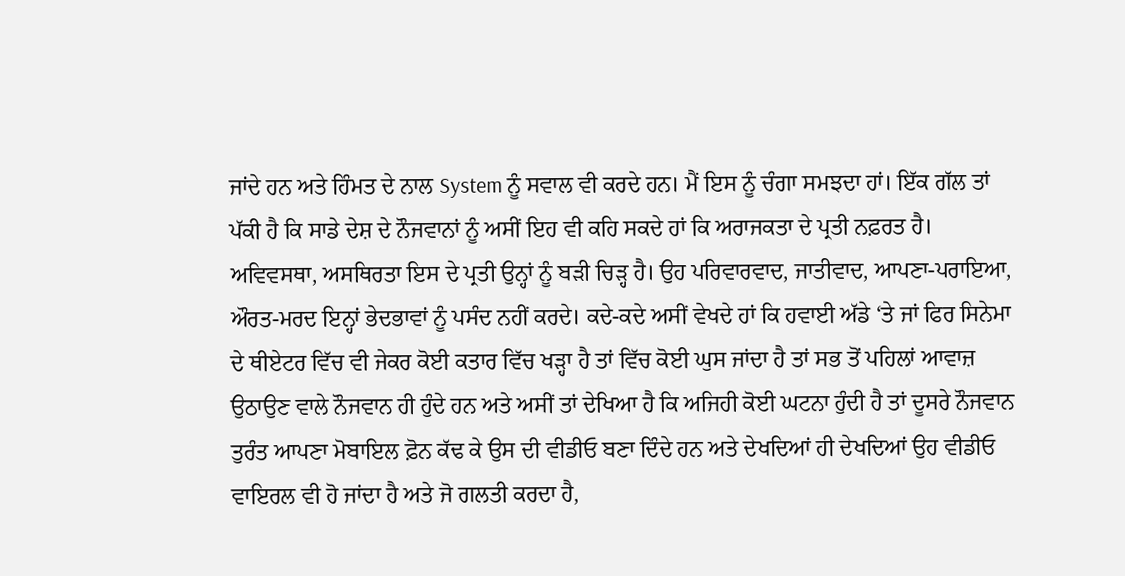ਜਾਂਦੇ ਹਨ ਅਤੇ ਹਿੰਮਤ ਦੇ ਨਾਲ System ਨੂੰ ਸਵਾਲ ਵੀ ਕਰਦੇ ਹਨ। ਮੈਂ ਇਸ ਨੂੰ ਚੰਗਾ ਸਮਝਦਾ ਹਾਂ। ਇੱਕ ਗੱਲ ਤਾਂ ਪੱਕੀ ਹੈ ਕਿ ਸਾਡੇ ਦੇਸ਼ ਦੇ ਨੌਜਵਾਨਾਂ ਨੂੰ ਅਸੀਂ ਇਹ ਵੀ ਕਹਿ ਸਕਦੇ ਹਾਂ ਕਿ ਅਰਾਜਕਤਾ ਦੇ ਪ੍ਰਤੀ ਨਫ਼ਰਤ ਹੈ। ਅਵਿਵਸਥਾ, ਅਸਥਿਰਤਾ ਇਸ ਦੇ ਪ੍ਰਤੀ ਉਨ੍ਹਾਂ ਨੂੰ ਬੜੀ ਚਿੜ੍ਹ ਹੈ। ਉਹ ਪਰਿਵਾਰਵਾਦ, ਜਾਤੀਵਾਦ, ਆਪਣਾ-ਪਰਾਇਆ, ਔਰਤ-ਮਰਦ ਇਨ੍ਹਾਂ ਭੇਦਭਾਵਾਂ ਨੂੰ ਪਸੰਦ ਨਹੀਂ ਕਰਦੇ। ਕਦੇ-ਕਦੇ ਅਸੀਂ ਵੇਖਦੇ ਹਾਂ ਕਿ ਹਵਾਈ ਅੱਡੇ ‘ਤੇ ਜਾਂ ਫਿਰ ਸਿਨੇਮਾ ਦੇ ਥੀਏਟਰ ਵਿੱਚ ਵੀ ਜੇਕਰ ਕੋਈ ਕਤਾਰ ਵਿੱਚ ਖੜ੍ਹਾ ਹੈ ਤਾਂ ਵਿੱਚ ਕੋਈ ਘੁਸ ਜਾਂਦਾ ਹੈ ਤਾਂ ਸਭ ਤੋਂ ਪਹਿਲਾਂ ਆਵਾਜ਼ ਉਠਾਉਣ ਵਾਲੇ ਨੌਜਵਾਨ ਹੀ ਹੁੰਦੇ ਹਨ ਅਤੇ ਅਸੀਂ ਤਾਂ ਦੇਖਿਆ ਹੈ ਕਿ ਅਜਿਹੀ ਕੋਈ ਘਟਨਾ ਹੁੰਦੀ ਹੈ ਤਾਂ ਦੂਸਰੇ ਨੌਜਵਾਨ ਤੁਰੰਤ ਆਪਣਾ ਮੋਬਾਇਲ ਫ਼ੋਨ ਕੱਢ ਕੇ ਉਸ ਦੀ ਵੀਡੀਓ ਬਣਾ ਦਿੰਦੇ ਹਨ ਅਤੇ ਦੇਖਦਿਆਂ ਹੀ ਦੇਖਦਿਆਂ ਉਹ ਵੀਡੀਓ ਵਾਇਰਲ ਵੀ ਹੋ ਜਾਂਦਾ ਹੈ ਅਤੇ ਜੋ ਗਲਤੀ ਕਰਦਾ ਹੈ,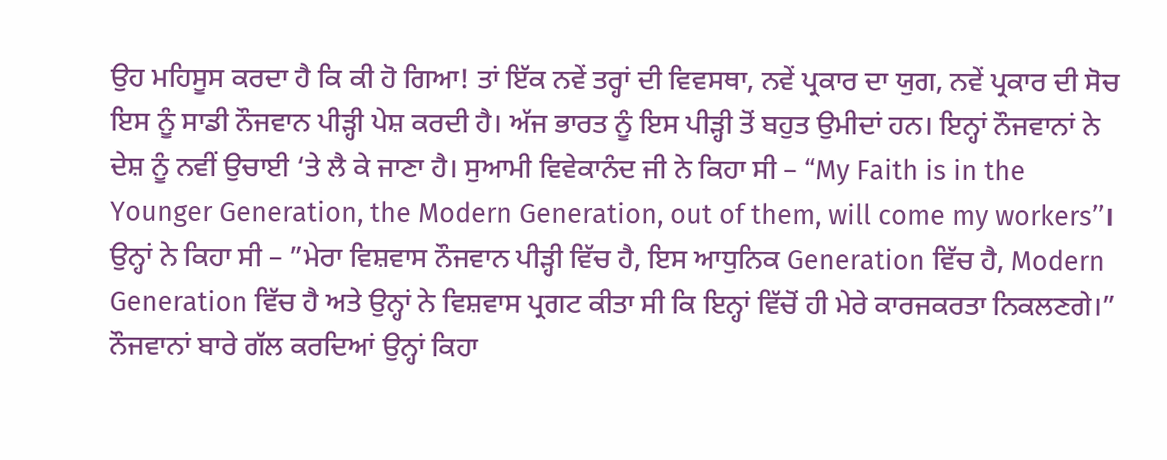ਉਹ ਮਹਿਸੂਸ ਕਰਦਾ ਹੈ ਕਿ ਕੀ ਹੋ ਗਿਆ! ਤਾਂ ਇੱਕ ਨਵੇਂ ਤਰ੍ਹਾਂ ਦੀ ਵਿਵਸਥਾ, ਨਵੇਂ ਪ੍ਰਕਾਰ ਦਾ ਯੁਗ, ਨਵੇਂ ਪ੍ਰਕਾਰ ਦੀ ਸੋਚ ਇਸ ਨੂੰ ਸਾਡੀ ਨੌਜਵਾਨ ਪੀੜ੍ਹੀ ਪੇਸ਼ ਕਰਦੀ ਹੈ। ਅੱਜ ਭਾਰਤ ਨੂੰ ਇਸ ਪੀੜ੍ਹੀ ਤੋਂ ਬਹੁਤ ਉਮੀਦਾਂ ਹਨ। ਇਨ੍ਹਾਂ ਨੌਜਵਾਨਾਂ ਨੇ ਦੇਸ਼ ਨੂੰ ਨਵੀਂ ਉਚਾਈ ‘ਤੇ ਲੈ ਕੇ ਜਾਣਾ ਹੈ। ਸੁਆਮੀ ਵਿਵੇਕਾਨੰਦ ਜੀ ਨੇ ਕਿਹਾ ਸੀ – “My Faith is in the Younger Generation, the Modern Generation, out of them, will come my workers’’। ਉਨ੍ਹਾਂ ਨੇ ਕਿਹਾ ਸੀ – ”ਮੇਰਾ ਵਿਸ਼ਵਾਸ ਨੌਜਵਾਨ ਪੀੜ੍ਹੀ ਵਿੱਚ ਹੈ, ਇਸ ਆਧੁਨਿਕ Generation ਵਿੱਚ ਹੈ, Modern Generation ਵਿੱਚ ਹੈ ਅਤੇ ਉਨ੍ਹਾਂ ਨੇ ਵਿਸ਼ਵਾਸ ਪ੍ਰਗਟ ਕੀਤਾ ਸੀ ਕਿ ਇਨ੍ਹਾਂ ਵਿੱਚੋਂ ਹੀ ਮੇਰੇ ਕਾਰਜਕਰਤਾ ਨਿਕਲਣਗੇ।” ਨੌਜਵਾਨਾਂ ਬਾਰੇ ਗੱਲ ਕਰਦਿਆਂ ਉਨ੍ਹਾਂ ਕਿਹਾ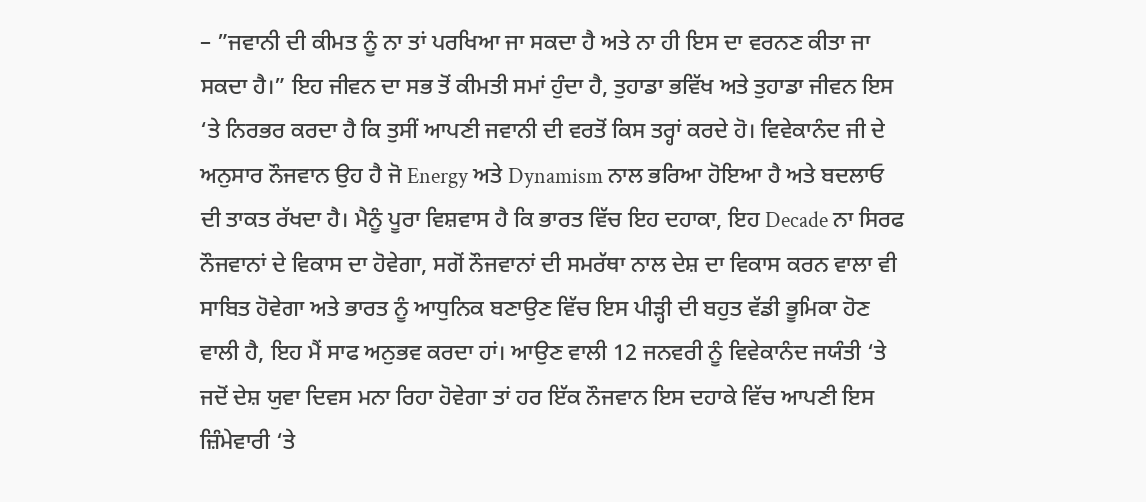– ”ਜਵਾਨੀ ਦੀ ਕੀਮਤ ਨੂੰ ਨਾ ਤਾਂ ਪਰਖਿਆ ਜਾ ਸਕਦਾ ਹੈ ਅਤੇ ਨਾ ਹੀ ਇਸ ਦਾ ਵਰਨਣ ਕੀਤਾ ਜਾ ਸਕਦਾ ਹੈ।” ਇਹ ਜੀਵਨ ਦਾ ਸਭ ਤੋਂ ਕੀਮਤੀ ਸਮਾਂ ਹੁੰਦਾ ਹੈ, ਤੁਹਾਡਾ ਭਵਿੱਖ ਅਤੇ ਤੁਹਾਡਾ ਜੀਵਨ ਇਸ ‘ਤੇ ਨਿਰਭਰ ਕਰਦਾ ਹੈ ਕਿ ਤੁਸੀਂ ਆਪਣੀ ਜਵਾਨੀ ਦੀ ਵਰਤੋਂ ਕਿਸ ਤਰ੍ਹਾਂ ਕਰਦੇ ਹੋ। ਵਿਵੇਕਾਨੰਦ ਜੀ ਦੇ ਅਨੁਸਾਰ ਨੌਜਵਾਨ ਉਹ ਹੈ ਜੋ Energy ਅਤੇ Dynamism ਨਾਲ ਭਰਿਆ ਹੋਇਆ ਹੈ ਅਤੇ ਬਦਲਾਓ ਦੀ ਤਾਕਤ ਰੱਖਦਾ ਹੈ। ਮੈਨੂੰ ਪੂਰਾ ਵਿਸ਼ਵਾਸ ਹੈ ਕਿ ਭਾਰਤ ਵਿੱਚ ਇਹ ਦਹਾਕਾ, ਇਹ Decade ਨਾ ਸਿਰਫ ਨੌਜਵਾਨਾਂ ਦੇ ਵਿਕਾਸ ਦਾ ਹੋਵੇਗਾ, ਸਗੋਂ ਨੌਜਵਾਨਾਂ ਦੀ ਸਮਰੱਥਾ ਨਾਲ ਦੇਸ਼ ਦਾ ਵਿਕਾਸ ਕਰਨ ਵਾਲਾ ਵੀ ਸਾਬਿਤ ਹੋਵੇਗਾ ਅਤੇ ਭਾਰਤ ਨੂੰ ਆਧੁਨਿਕ ਬਣਾਉਣ ਵਿੱਚ ਇਸ ਪੀੜ੍ਹੀ ਦੀ ਬਹੁਤ ਵੱਡੀ ਭੂਮਿਕਾ ਹੋਣ ਵਾਲੀ ਹੈ, ਇਹ ਮੈਂ ਸਾਫ ਅਨੁਭਵ ਕਰਦਾ ਹਾਂ। ਆਉਣ ਵਾਲੀ 12 ਜਨਵਰੀ ਨੂੰ ਵਿਵੇਕਾਨੰਦ ਜਯੰਤੀ ‘ਤੇ ਜਦੋਂ ਦੇਸ਼ ਯੁਵਾ ਦਿਵਸ ਮਨਾ ਰਿਹਾ ਹੋਵੇਗਾ ਤਾਂ ਹਰ ਇੱਕ ਨੌਜਵਾਨ ਇਸ ਦਹਾਕੇ ਵਿੱਚ ਆਪਣੀ ਇਸ ਜ਼ਿੰਮੇਵਾਰੀ ‘ਤੇ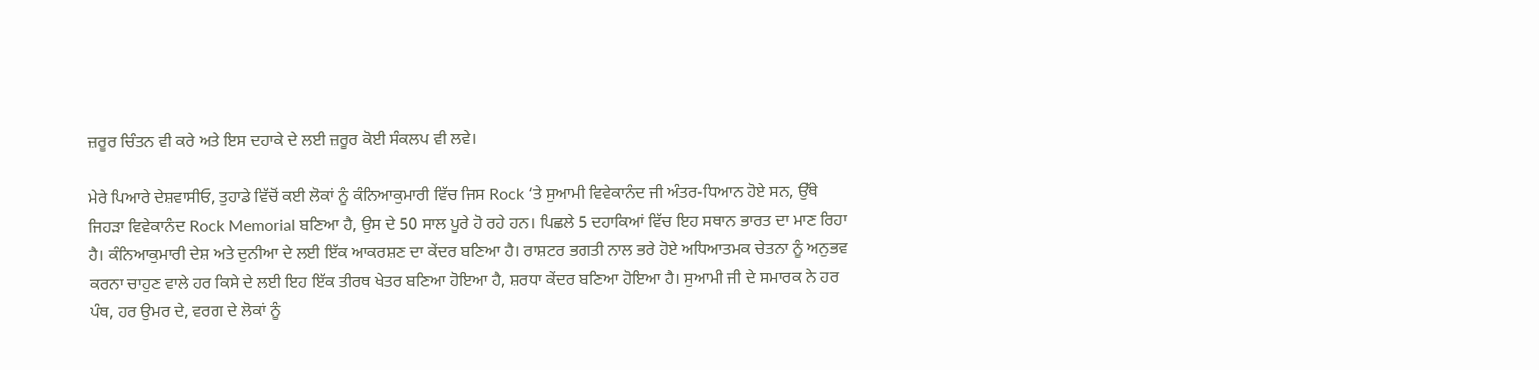ਜ਼ਰੂਰ ਚਿੰਤਨ ਵੀ ਕਰੇ ਅਤੇ ਇਸ ਦਹਾਕੇ ਦੇ ਲਈ ਜ਼ਰੂਰ ਕੋਈ ਸੰਕਲਪ ਵੀ ਲਵੇ।

ਮੇਰੇ ਪਿਆਰੇ ਦੇਸ਼ਵਾਸੀਓ, ਤੁਹਾਡੇ ਵਿੱਚੋਂ ਕਈ ਲੋਕਾਂ ਨੂੰ ਕੰਨਿਆਕੁਮਾਰੀ ਵਿੱਚ ਜਿਸ Rock ‘ਤੇ ਸੁਆਮੀ ਵਿਵੇਕਾਨੰਦ ਜੀ ਅੰਤਰ-ਧਿਆਨ ਹੋਏ ਸਨ, ਉੱਥੇ ਜਿਹੜਾ ਵਿਵੇਕਾਨੰਦ Rock Memorial ਬਣਿਆ ਹੈ, ਉਸ ਦੇ 50 ਸਾਲ ਪੂਰੇ ਹੋ ਰਹੇ ਹਨ। ਪਿਛਲੇ 5 ਦਹਾਕਿਆਂ ਵਿੱਚ ਇਹ ਸਥਾਨ ਭਾਰਤ ਦਾ ਮਾਣ ਰਿਹਾ ਹੈ। ਕੰਨਿਆਕੁਮਾਰੀ ਦੇਸ਼ ਅਤੇ ਦੁਨੀਆ ਦੇ ਲਈ ਇੱਕ ਆਕਰਸ਼ਣ ਦਾ ਕੇਂਦਰ ਬਣਿਆ ਹੈ। ਰਾਸ਼ਟਰ ਭਗਤੀ ਨਾਲ ਭਰੇ ਹੋਏ ਅਧਿਆਤਮਕ ਚੇਤਨਾ ਨੂੰ ਅਨੁਭਵ ਕਰਨਾ ਚਾਹੁਣ ਵਾਲੇ ਹਰ ਕਿਸੇ ਦੇ ਲਈ ਇਹ ਇੱਕ ਤੀਰਥ ਖੇਤਰ ਬਣਿਆ ਹੋਇਆ ਹੈ, ਸ਼ਰਧਾ ਕੇਂਦਰ ਬਣਿਆ ਹੋਇਆ ਹੈ। ਸੁਆਮੀ ਜੀ ਦੇ ਸਮਾਰਕ ਨੇ ਹਰ ਪੰਥ, ਹਰ ਉਮਰ ਦੇ, ਵਰਗ ਦੇ ਲੋਕਾਂ ਨੂੰ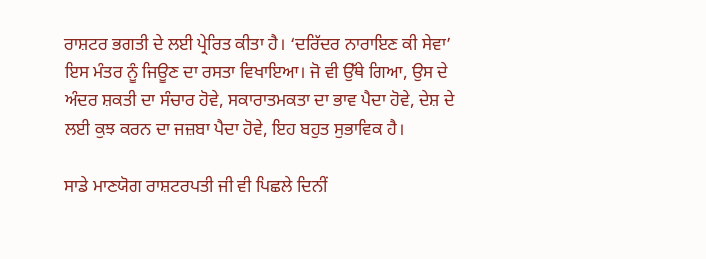ਰਾਸ਼ਟਰ ਭਗਤੀ ਦੇ ਲਈ ਪ੍ਰੇਰਿਤ ਕੀਤਾ ਹੈ। ‘ਦਰਿੱਦਰ ਨਾਰਾਇਣ ਕੀ ਸੇਵਾ’ ਇਸ ਮੰਤਰ ਨੂੰ ਜਿਊਣ ਦਾ ਰਸਤਾ ਵਿਖਾਇਆ। ਜੋ ਵੀ ਉੱਥੇ ਗਿਆ, ਉਸ ਦੇ ਅੰਦਰ ਸ਼ਕਤੀ ਦਾ ਸੰਚਾਰ ਹੋਵੇ, ਸਕਾਰਾਤਮਕਤਾ ਦਾ ਭਾਵ ਪੈਦਾ ਹੋਵੇ, ਦੇਸ਼ ਦੇ ਲਈ ਕੁਝ ਕਰਨ ਦਾ ਜਜ਼ਬਾ ਪੈਦਾ ਹੋਵੇ, ਇਹ ਬਹੁਤ ਸੁਭਾਵਿਕ ਹੈ।

ਸਾਡੇ ਮਾਣਯੋਗ ਰਾਸ਼ਟਰਪਤੀ ਜੀ ਵੀ ਪਿਛਲੇ ਦਿਨੀਂ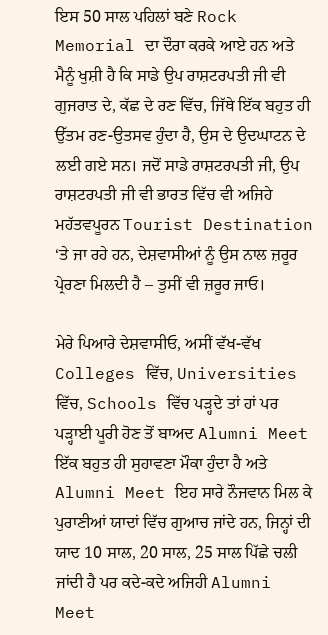ਇਸ 50 ਸਾਲ ਪਹਿਲਾਂ ਬਣੇ Rock Memorial ਦਾ ਦੌਰਾ ਕਰਕੇ ਆਏ ਹਨ ਅਤੇ ਮੈਨੂੰ ਖੁਸ਼ੀ ਹੈ ਕਿ ਸਾਡੇ ਉਪ ਰਾਸ਼ਟਰਪਤੀ ਜੀ ਵੀ ਗੁਜਰਾਤ ਦੇ, ਕੱਛ ਦੇ ਰਣ ਵਿੱਚ, ਜਿੱਥੇ ਇੱਕ ਬਹੁਤ ਹੀ ਉੱਤਮ ਰਣ-ਉਤਸਵ ਹੁੰਦਾ ਹੈ, ਉਸ ਦੇ ਉਦਘਾਟਨ ਦੇ ਲਈ ਗਏ ਸਨ। ਜਦੋਂ ਸਾਡੇ ਰਾਸ਼ਟਰਪਤੀ ਜੀ, ਉਪ ਰਾਸ਼ਟਰਪਤੀ ਜੀ ਵੀ ਭਾਰਤ ਵਿੱਚ ਵੀ ਅਜਿਹੇ ਮਹੱਤਵਪੂਰਨ Tourist Destination ‘ਤੇ ਜਾ ਰਹੇ ਹਨ, ਦੇਸ਼ਵਾਸੀਆਂ ਨੂੰ ਉਸ ਨਾਲ ਜ਼ਰੂਰ ਪ੍ਰੇਰਣਾ ਮਿਲਦੀ ਹੈ – ਤੁਸੀਂ ਵੀ ਜ਼ਰੂਰ ਜਾਓ।

ਮੇਰੇ ਪਿਆਰੇ ਦੇਸ਼ਵਾਸੀਓ, ਅਸੀਂ ਵੱਖ-ਵੱਖ Colleges ਵਿੱਚ, Universities ਵਿੱਚ, Schools ਵਿੱਚ ਪੜ੍ਹਦੇ ਤਾਂ ਹਾਂ ਪਰ ਪੜ੍ਹਾਈ ਪੂਰੀ ਹੋਣ ਤੋਂ ਬਾਅਦ Alumni Meet ਇੱਕ ਬਹੁਤ ਹੀ ਸੁਹਾਵਣਾ ਮੌਕਾ ਹੁੰਦਾ ਹੈ ਅਤੇ Alumni Meet ਇਹ ਸਾਰੇ ਨੌਜਵਾਨ ਮਿਲ ਕੇ ਪੁਰਾਣੀਆਂ ਯਾਦਾਂ ਵਿੱਚ ਗੁਆਚ ਜਾਂਦੇ ਹਨ, ਜਿਨ੍ਹਾਂ ਦੀ ਯਾਦ 10 ਸਾਲ, 20 ਸਾਲ, 25 ਸਾਲ ਪਿੱਛੇ ਚਲੀ ਜਾਂਦੀ ਹੈ ਪਰ ਕਦੇ-ਕਦੇ ਅਜਿਹੀ Alumni Meet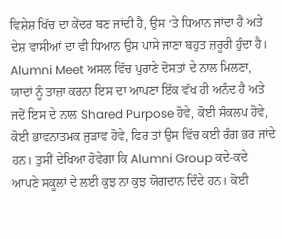ਵਿਸ਼ੇਸ਼ ਖਿੱਚ ਦਾ ਕੇਂਦਰ ਬਣ ਜਾਂਦੀ ਹੈ, ਉਸ ‘ਤੇ ਧਿਆਨ ਜਾਂਦਾ ਹੈ ਅਤੇ ਦੇਸ਼ ਵਾਸੀਆਂ ਦਾ ਵੀ ਧਿਆਨ ਉਸ ਪਾਸੇ ਜਾਣਾ ਬਹੁਤ ਜ਼ਰੂਰੀ ਹੁੰਦਾ ਹੈ। Alumni Meet ਅਸਲ ਵਿੱਚ ਪੁਰਾਣੇ ਦੋਸਤਾਂ ਦੇ ਨਾਲ ਮਿਲਣਾ, ਯਾਦਾਂ ਨੂੰ ਤਾਜ਼ਾ ਕਰਨਾ ਇਸ ਦਾ ਆਪਣਾ ਇੱਕ ਵੱਖ ਹੀ ਅਨੰਦ ਹੈ ਅਤੇ ਜਦੋਂ ਇਸ ਦੇ ਨਾਲ Shared Purpose ਹੋਵੇ, ਕੋਈ ਸੰਕਲਪ ਹੋਵੇ, ਕੋਈ ਭਾਵਨਾਤਮਕ ਜੁੜਾਵ ਹੋਵੇ, ਫਿਰ ਤਾਂ ਉਸ ਵਿੱਚ ਕਈ ਰੰਗ ਭਰ ਜਾਂਦੇ ਹਨ। ਤੁਸੀਂ ਦੇਖਿਆ ਹੋਵੇਗਾ ਕਿ Alumni Group ਕਦੇ-ਕਦੇ ਆਪਣੇ ਸਕੂਲਾਂ ਦੇ ਲਈ ਕੁਝ ਨਾ ਕੁਝ ਯੋਗਦਾਨ ਦਿੰਦੇ ਹਨ। ਕੋਈ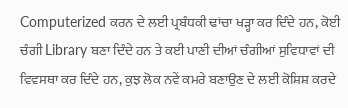Computerized ਕਰਨ ਦੇ ਲਈ ਪ੍ਰਬੰਧਕੀ ਢਾਂਚਾ ਖੜ੍ਹਾ ਕਰ ਦਿੰਦੇ ਹਨ, ਕੋਈ ਚੰਗੀ Library ਬਣਾ ਦਿੰਦੇ ਹਨ ਤੇ ਕਈ ਪਾਣੀ ਦੀਆਂ ਚੰਗੀਆਂ ਸੁਵਿਧਾਵਾਂ ਦੀ ਵਿਵਸਥਾ ਕਰ ਦਿੰਦੇ ਹਨ, ਕੁਝ ਲੋਕ ਨਵੇਂ ਕਮਰੇ ਬਣਾਉਣ ਦੇ ਲਈ ਕੋਸ਼ਿਸ਼ ਕਰਦੇ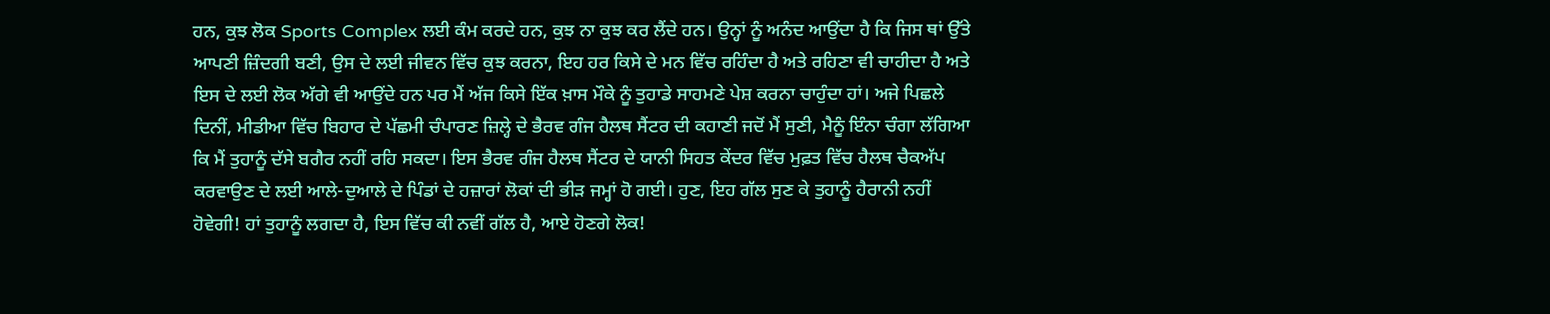ਹਨ, ਕੁਝ ਲੋਕ Sports Complex ਲਈ ਕੰਮ ਕਰਦੇ ਹਨ, ਕੁਝ ਨਾ ਕੁਝ ਕਰ ਲੈਂਦੇ ਹਨ। ਉਨ੍ਹਾਂ ਨੂੰ ਅਨੰਦ ਆਉਂਦਾ ਹੈ ਕਿ ਜਿਸ ਥਾਂ ਉੱਤੇ ਆਪਣੀ ਜ਼ਿੰਦਗੀ ਬਣੀ, ਉਸ ਦੇ ਲਈ ਜੀਵਨ ਵਿੱਚ ਕੁਝ ਕਰਨਾ, ਇਹ ਹਰ ਕਿਸੇ ਦੇ ਮਨ ਵਿੱਚ ਰਹਿੰਦਾ ਹੈ ਅਤੇ ਰਹਿਣਾ ਵੀ ਚਾਹੀਦਾ ਹੈ ਅਤੇ ਇਸ ਦੇ ਲਈ ਲੋਕ ਅੱਗੇ ਵੀ ਆਉਂਦੇ ਹਨ ਪਰ ਮੈਂ ਅੱਜ ਕਿਸੇ ਇੱਕ ਖ਼ਾਸ ਮੌਕੇ ਨੂੰ ਤੁਹਾਡੇ ਸਾਹਮਣੇ ਪੇਸ਼ ਕਰਨਾ ਚਾਹੁੰਦਾ ਹਾਂ। ਅਜੇ ਪਿਛਲੇ ਦਿਨੀਂ, ਮੀਡੀਆ ਵਿੱਚ ਬਿਹਾਰ ਦੇ ਪੱਛਮੀ ਚੰਪਾਰਣ ਜ਼ਿਲ੍ਹੇ ਦੇ ਭੈਰਵ ਗੰਜ ਹੈਲਥ ਸੈਂਟਰ ਦੀ ਕਹਾਣੀ ਜਦੋਂ ਮੈਂ ਸੁਣੀ, ਮੈਨੂੰ ਇੰਨਾ ਚੰਗਾ ਲੱਗਿਆ ਕਿ ਮੈਂ ਤੁਹਾਨੂੰ ਦੱਸੇ ਬਗੈਰ ਨਹੀਂ ਰਹਿ ਸਕਦਾ। ਇਸ ਭੈਰਵ ਗੰਜ ਹੈਲਥ ਸੈਂਟਰ ਦੇ ਯਾਨੀ ਸਿਹਤ ਕੇਂਦਰ ਵਿੱਚ ਮੁਫ਼ਤ ਵਿੱਚ ਹੈਲਥ ਚੈਕਅੱਪ ਕਰਵਾਉਣ ਦੇ ਲਈ ਆਲੇ-ਦੁਆਲੇ ਦੇ ਪਿੰਡਾਂ ਦੇ ਹਜ਼ਾਰਾਂ ਲੋਕਾਂ ਦੀ ਭੀੜ ਜਮ੍ਹਾਂ ਹੋ ਗਈ। ਹੁਣ, ਇਹ ਗੱਲ ਸੁਣ ਕੇ ਤੁਹਾਨੂੰ ਹੈਰਾਨੀ ਨਹੀਂ ਹੋਵੇਗੀ! ਹਾਂ ਤੁਹਾਨੂੰ ਲਗਦਾ ਹੈ, ਇਸ ਵਿੱਚ ਕੀ ਨਵੀਂ ਗੱਲ ਹੈ, ਆਏ ਹੋਣਗੇ ਲੋਕ!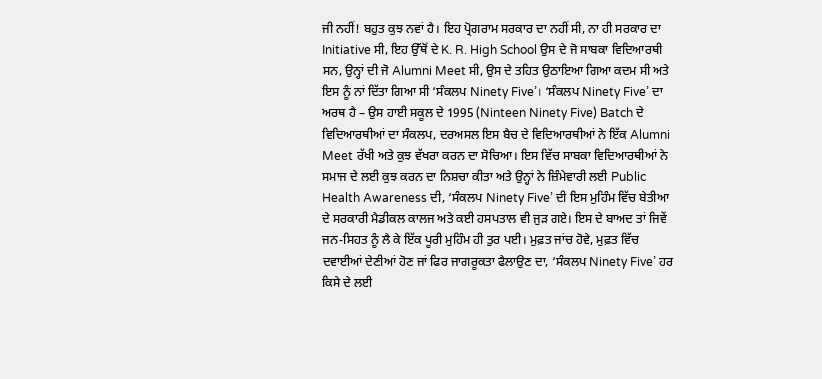ਜੀ ਨਹੀਂ! ਬਹੁਤ ਕੁਝ ਨਵਾਂ ਹੈ। ਇਹ ਪ੍ਰੋਗਰਾਮ ਸਰਕਾਰ ਦਾ ਨਹੀਂ ਸੀ, ਨਾ ਹੀ ਸਰਕਾਰ ਦਾ Initiative ਸੀ, ਇਹ ਉੱਥੋਂ ਦੇ K. R. High School ਉਸ ਦੇ ਜੋ ਸਾਬਕਾ ਵਿਦਿਆਰਥੀ ਸਨ, ਉਨ੍ਹਾਂ ਦੀ ਜੋ Alumni Meet ਸੀ, ਉਸ ਦੇ ਤਹਿਤ ਉਠਾਇਆ ਗਿਆ ਕਦਮ ਸੀ ਅਤੇ ਇਸ ਨੂੰ ਨਾਂ ਦਿੱਤਾ ਗਿਆ ਸੀ ‘ਸੰਕਲਪ Ninety Five’। ‘ਸੰਕਲਪ Ninety Five’ ਦਾ ਅਰਥ ਹੈ – ਉਸ ਹਾਈ ਸਕੂਲ ਦੇ 1995 (Ninteen Ninety Five) Batch ਦੇ ਵਿਦਿਆਰਥੀਆਂ ਦਾ ਸੰਕਲਪ, ਦਰਅਸਲ ਇਸ ਬੈਚ ਦੇ ਵਿਦਿਆਰਥੀਆਂ ਨੇ ਇੱਕ Alumni Meet ਰੱਖੀ ਅਤੇ ਕੁਝ ਵੱਖਰਾ ਕਰਨ ਦਾ ਸੋਚਿਆ। ਇਸ ਵਿੱਚ ਸਾਬਕਾ ਵਿਦਿਆਰਥੀਆਂ ਨੇ ਸਮਾਜ ਦੇ ਲਈ ਕੁਝ ਕਰਨ ਦਾ ਨਿਸ਼ਚਾ ਕੀਤਾ ਅਤੇ ਉਨ੍ਹਾਂ ਨੇ ਜ਼ਿੰਮੇਵਾਰੀ ਲਈ Public Health Awareness ਦੀ, ‘ਸੰਕਲਪ Ninety Five’ ਦੀ ਇਸ ਮੁਹਿੰਮ ਵਿੱਚ ਬੇਤੀਆ ਦੇ ਸਰਕਾਰੀ ਮੈਡੀਕਲ ਕਾਲਜ ਅਤੇ ਕਈ ਹਸਪਤਾਲ ਵੀ ਜੁੜ ਗਏ। ਇਸ ਦੇ ਬਾਅਦ ਤਾਂ ਜਿਵੇਂ ਜਨ-ਸਿਹਤ ਨੂੰ ਲੈ ਕੇ ਇੱਕ ਪੂਰੀ ਮੁਹਿੰਮ ਹੀ ਤੁਰ ਪਈ। ਮੁਫ਼ਤ ਜਾਂਚ ਹੋਵੇ, ਮੁਫ਼ਤ ਵਿੱਚ ਦਵਾਈਆਂ ਦੇਣੀਆਂ ਹੋਣ ਜਾਂ ਫਿਰ ਜਾਗਰੂਕਤਾ ਫੈਲਾਉਣ ਦਾ, ‘ਸੰਕਲਪ Ninety Five’ ਹਰ ਕਿਸੇ ਦੇ ਲਈ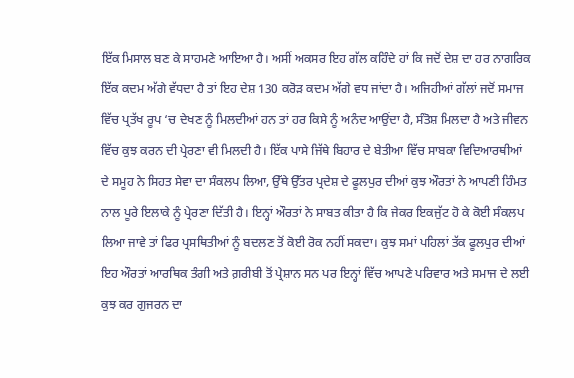ਇੱਕ ਮਿਸਾਲ ਬਣ ਕੇ ਸਾਹਮਣੇ ਆਇਆ ਹੈ। ਅਸੀਂ ਅਕਸਰ ਇਹ ਗੱਲ ਕਹਿੰਦੇ ਹਾਂ ਕਿ ਜਦੋਂ ਦੇਸ਼ ਦਾ ਹਰ ਨਾਗਰਿਕ ਇੱਕ ਕਦਮ ਅੱਗੇ ਵੱਧਦਾ ਹੈ ਤਾਂ ਇਹ ਦੇਸ਼ 130 ਕਰੋੜ ਕਦਮ ਅੱਗੇ ਵਧ ਜਾਂਦਾ ਹੈ। ਅਜਿਹੀਆਂ ਗੱਲਾਂ ਜਦੋਂ ਸਮਾਜ ਵਿੱਚ ਪ੍ਰਤੱਖ ਰੂਪ ‘ਚ ਦੇਖਣ ਨੂੰ ਮਿਲਦੀਆਂ ਹਨ ਤਾਂ ਹਰ ਕਿਸੇ ਨੂੰ ਅਨੰਦ ਆਉਂਦਾ ਹੈ, ਸੰਤੋਸ਼ ਮਿਲਦਾ ਹੈ ਅਤੇ ਜੀਵਨ ਵਿੱਚ ਕੁਝ ਕਰਨ ਦੀ ਪ੍ਰੇਰਣਾ ਵੀ ਮਿਲਦੀ ਹੈ। ਇੱਕ ਪਾਸੇ ਜਿੱਥੇ ਬਿਹਾਰ ਦੇ ਬੇਤੀਆ ਵਿੱਚ ਸਾਬਕਾ ਵਿਦਿਆਰਥੀਆਂ ਦੇ ਸਮੂਹ ਨੇ ਸਿਹਤ ਸੇਵਾ ਦਾ ਸੰਕਲਪ ਲਿਆ, ਉੱਥੇ ਉੱਤਰ ਪ੍ਰਦੇਸ਼ ਦੇ ਫੂਲਪੁਰ ਦੀਆਂ ਕੁਝ ਔਰਤਾਂ ਨੇ ਆਪਣੀ ਹਿੰਮਤ ਨਾਲ ਪੂਰੇ ਇਲਾਕੇ ਨੂੰ ਪ੍ਰੇਰਣਾ ਦਿੱਤੀ ਹੈ। ਇਨ੍ਹਾਂ ਔਰਤਾਂ ਨੇ ਸਾਬਤ ਕੀਤਾ ਹੈ ਕਿ ਜੇਕਰ ਇਕਜੁੱਟ ਹੋ ਕੇ ਕੋਈ ਸੰਕਲਪ ਲਿਆ ਜਾਵੇ ਤਾਂ ਫਿਰ ਪ੍ਰਸਥਿਤੀਆਂ ਨੂੰ ਬਦਲਣ ਤੋਂ ਕੋਈ ਰੋਕ ਨਹੀਂ ਸਕਦਾ। ਕੁਝ ਸਮਾਂ ਪਹਿਲਾਂ ਤੱਕ ਫੂਲਪੁਰ ਦੀਆਂ ਇਹ ਔਰਤਾਂ ਆਰਥਿਕ ਤੰਗੀ ਅਤੇ ਗ਼ਰੀਬੀ ਤੋਂ ਪ੍ਰੇਸ਼ਾਨ ਸਨ ਪਰ ਇਨ੍ਹਾਂ ਵਿੱਚ ਆਪਣੇ ਪਰਿਵਾਰ ਅਤੇ ਸਮਾਜ ਦੇ ਲਈ ਕੁਝ ਕਰ ਗੁਜਰਨ ਦਾ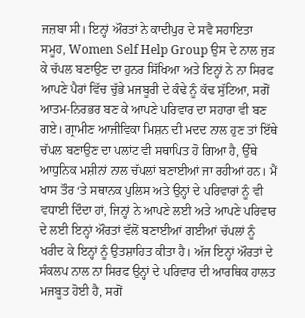ਜਜ਼ਬਾ ਸੀ। ਇਨ੍ਹਾਂ ਔਰਤਾਂ ਨੇ ਕਾਦੀਪੁਰ ਦੇ ਸਵੈ ਸਹਾਇਤਾ ਸਮੂਹ, Women Self Help Group ਉਸ ਦੇ ਨਾਲ ਜੁੜ ਕੇ ਚੱਪਲ ਬਣਾਉਣ ਦਾ ਹੁਨਰ ਸਿੱਖਿਆ ਅਤੇ ਇਨ੍ਹਾਂ ਨੇ ਨਾ ਸਿਰਫ ਆਪਣੇ ਪੈਰਾਂ ਵਿੱਚ ਚੁੱਭੇ ਮਜਬੂਰੀ ਦੇ ਕੰਢੇ ਨੂੰ ਕੱਢ ਸੁੱਟਿਆ, ਸਗੋਂ ਆਤਮ-ਨਿਰਭਰ ਬਣ ਕੇ ਆਪਣੇ ਪਰਿਵਾਰ ਦਾ ਸਹਾਰਾ ਵੀ ਬਣ ਗਏ। ਗ੍ਰਾਮੀਣ ਆਜੀਵਿਕਾ ਮਿਸ਼ਨ ਦੀ ਮਦਦ ਨਾਲ ਹੁਣ ਤਾਂ ਇੱਥੇ ਚੱਪਲ ਬਣਾਉਣ ਦਾ ਪਲਾਂਟ ਵੀ ਸਥਾਪਿਤ ਹੋ ਗਿਆ ਹੈ, ਉੱਥੇ ਆਧੁਨਿਕ ਮਸ਼ੀਨਾਂ ਨਾਲ ਚੱਪਲਾਂ ਬਣਾਈਆਂ ਜਾ ਰਹੀਆਂ ਹਨ। ਮੈਂ ਖਾਸ ਤੌਰ ‘ਤੇ ਸਥਾਨਕ ਪੁਲਿਸ ਅਤੇ ਉਨ੍ਹਾਂ ਦੇ ਪਰਿਵਾਰਾਂ ਨੂੰ ਵੀ ਵਧਾਈ ਦਿੰਦਾ ਹਾਂ, ਜਿਨ੍ਹਾਂ ਨੇ ਆਪਣੇ ਲਈ ਅਤੇ ਆਪਣੇ ਪਰਿਵਾਰ ਦੇ ਲਈ ਇਨ੍ਹਾਂ ਔਰਤਾਂ ਵੱਲੋਂ ਬਣਾਈਆਂ ਗਈਆਂ ਚੱਪਲਾਂ ਨੂੰ ਖਰੀਦ ਕੇ ਇਨ੍ਹਾਂ ਨੂੰ ਉਤਸ਼ਾਹਿਤ ਕੀਤਾ ਹੈ। ਅੱਜ ਇਨ੍ਹਾਂ ਔਰਤਾਂ ਦੇ ਸੰਕਲਪ ਨਾਲ ਨਾ ਸਿਰਫ ਉਨ੍ਹਾਂ ਦੇ ਪਰਿਵਾਰ ਦੀ ਆਰਥਿਕ ਹਾਲਤ ਮਜਬੂਤ ਹੋਈ ਹੈ, ਸਗੋਂ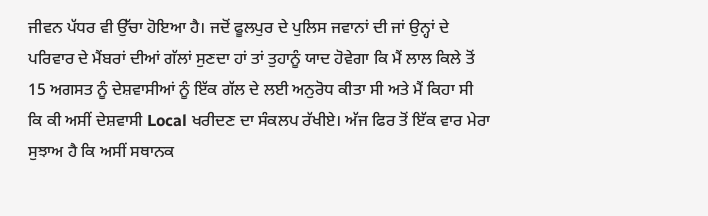ਜੀਵਨ ਪੱਧਰ ਵੀ ਉੱਚਾ ਹੋਇਆ ਹੈ। ਜਦੋਂ ਫੂਲਪੁਰ ਦੇ ਪੁਲਿਸ ਜਵਾਨਾਂ ਦੀ ਜਾਂ ਉਨ੍ਹਾਂ ਦੇ ਪਰਿਵਾਰ ਦੇ ਮੈਂਬਰਾਂ ਦੀਆਂ ਗੱਲਾਂ ਸੁਣਦਾ ਹਾਂ ਤਾਂ ਤੁਹਾਨੂੰ ਯਾਦ ਹੋਵੇਗਾ ਕਿ ਮੈਂ ਲਾਲ ਕਿਲੇ ਤੋਂ 15 ਅਗਸਤ ਨੂੰ ਦੇਸ਼ਵਾਸੀਆਂ ਨੂੰ ਇੱਕ ਗੱਲ ਦੇ ਲਈ ਅਨੁਰੋਧ ਕੀਤਾ ਸੀ ਅਤੇ ਮੈਂ ਕਿਹਾ ਸੀ ਕਿ ਕੀ ਅਸੀਂ ਦੇਸ਼ਵਾਸੀ Local ਖਰੀਦਣ ਦਾ ਸੰਕਲਪ ਰੱਖੀਏ। ਅੱਜ ਫਿਰ ਤੋਂ ਇੱਕ ਵਾਰ ਮੇਰਾ ਸੁਝਾਅ ਹੈ ਕਿ ਅਸੀਂ ਸਥਾਨਕ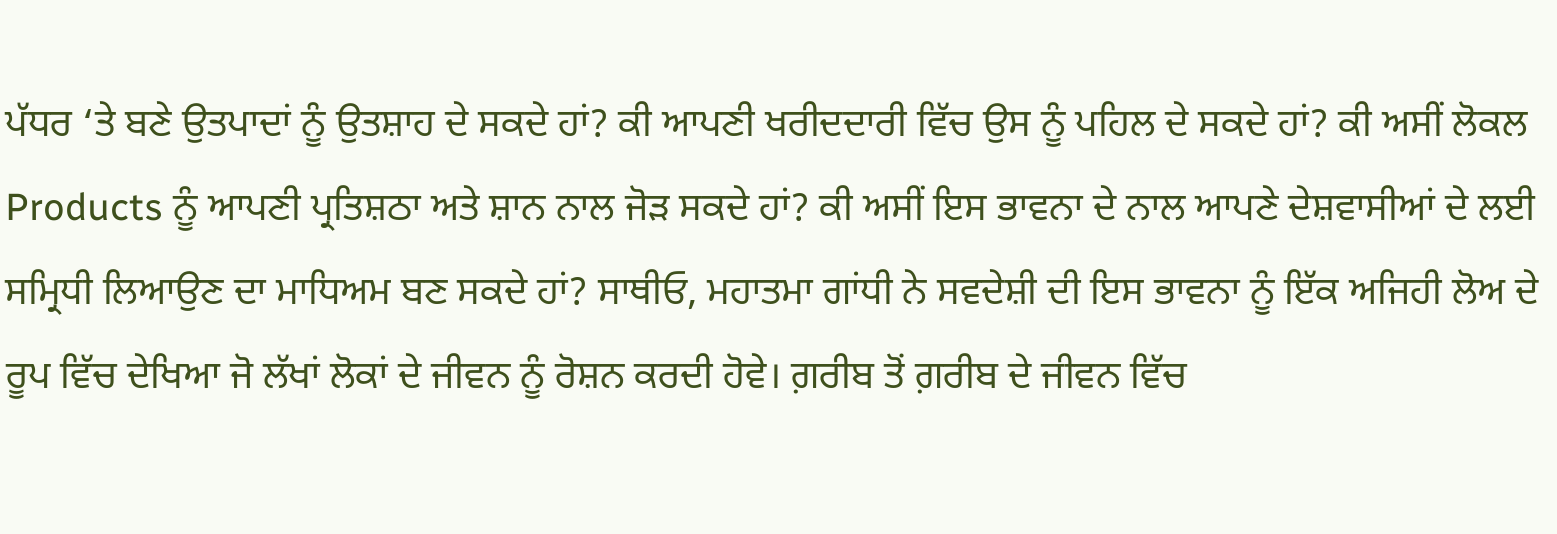ਪੱਧਰ ‘ਤੇ ਬਣੇ ਉਤਪਾਦਾਂ ਨੂੰ ਉਤਸ਼ਾਹ ਦੇ ਸਕਦੇ ਹਾਂ? ਕੀ ਆਪਣੀ ਖਰੀਦਦਾਰੀ ਵਿੱਚ ਉਸ ਨੂੰ ਪਹਿਲ ਦੇ ਸਕਦੇ ਹਾਂ? ਕੀ ਅਸੀਂ ਲੋਕਲ Products ਨੂੰ ਆਪਣੀ ਪ੍ਰਤਿਸ਼ਠਾ ਅਤੇ ਸ਼ਾਨ ਨਾਲ ਜੋੜ ਸਕਦੇ ਹਾਂ? ਕੀ ਅਸੀਂ ਇਸ ਭਾਵਨਾ ਦੇ ਨਾਲ ਆਪਣੇ ਦੇਸ਼ਵਾਸੀਆਂ ਦੇ ਲਈ ਸਮ੍ਰਿਧੀ ਲਿਆਉਣ ਦਾ ਮਾਧਿਅਮ ਬਣ ਸਕਦੇ ਹਾਂ? ਸਾਥੀਓ, ਮਹਾਤਮਾ ਗਾਂਧੀ ਨੇ ਸਵਦੇਸ਼ੀ ਦੀ ਇਸ ਭਾਵਨਾ ਨੂੰ ਇੱਕ ਅਜਿਹੀ ਲੋਅ ਦੇ ਰੂਪ ਵਿੱਚ ਦੇਖਿਆ ਜੋ ਲੱਖਾਂ ਲੋਕਾਂ ਦੇ ਜੀਵਨ ਨੂੰ ਰੋਸ਼ਨ ਕਰਦੀ ਹੋਵੇ। ਗ਼ਰੀਬ ਤੋਂ ਗ਼ਰੀਬ ਦੇ ਜੀਵਨ ਵਿੱਚ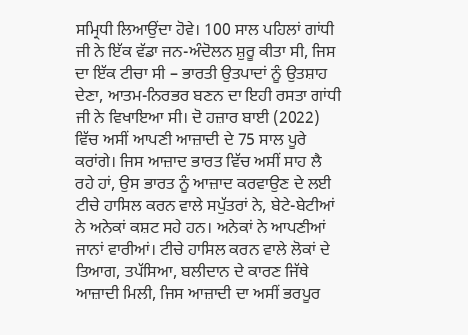ਸਮ੍ਰਿਧੀ ਲਿਆਉਂਦਾ ਹੋਵੇ। 100 ਸਾਲ ਪਹਿਲਾਂ ਗਾਂਧੀ ਜੀ ਨੇ ਇੱਕ ਵੱਡਾ ਜਨ-ਅੰਦੋਲਨ ਸ਼ੁਰੂ ਕੀਤਾ ਸੀ, ਜਿਸ ਦਾ ਇੱਕ ਟੀਚਾ ਸੀ – ਭਾਰਤੀ ਉਤਪਾਦਾਂ ਨੂੰ ਉਤਸ਼ਾਹ ਦੇਣਾ, ਆਤਮ-ਨਿਰਭਰ ਬਣਨ ਦਾ ਇਹੀ ਰਸਤਾ ਗਾਂਧੀ ਜੀ ਨੇ ਵਿਖਾਇਆ ਸੀ। ਦੋ ਹਜ਼ਾਰ ਬਾਈ (2022) ਵਿੱਚ ਅਸੀਂ ਆਪਣੀ ਆਜ਼ਾਦੀ ਦੇ 75 ਸਾਲ ਪੂਰੇ ਕਰਾਂਗੇ। ਜਿਸ ਆਜ਼ਾਦ ਭਾਰਤ ਵਿੱਚ ਅਸੀਂ ਸਾਹ ਲੈ ਰਹੇ ਹਾਂ, ਉਸ ਭਾਰਤ ਨੂੰ ਆਜ਼ਾਦ ਕਰਵਾਉਣ ਦੇ ਲਈ ਟੀਚੇ ਹਾਸਿਲ ਕਰਨ ਵਾਲੇ ਸਪੁੱਤਰਾਂ ਨੇ, ਬੇਟੇ-ਬੇਟੀਆਂ ਨੇ ਅਨੇਕਾਂ ਕਸ਼ਟ ਸਹੇ ਹਨ। ਅਨੇਕਾਂ ਨੇ ਆਪਣੀਆਂ ਜਾਨਾਂ ਵਾਰੀਆਂ। ਟੀਚੇ ਹਾਸਿਲ ਕਰਨ ਵਾਲੇ ਲੋਕਾਂ ਦੇ ਤਿਆਗ, ਤਪੱਸਿਆ, ਬਲੀਦਾਨ ਦੇ ਕਾਰਣ ਜਿੱਥੇ ਆਜ਼ਾਦੀ ਮਿਲੀ, ਜਿਸ ਆਜ਼ਾਦੀ ਦਾ ਅਸੀਂ ਭਰਪੂਰ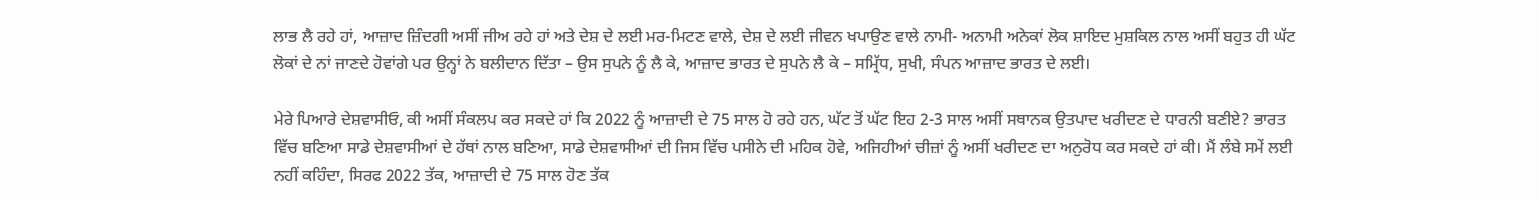ਲਾਭ ਲੈ ਰਹੇ ਹਾਂ, ਆਜ਼ਾਦ ਜ਼ਿੰਦਗੀ ਅਸੀਂ ਜੀਅ ਰਹੇ ਹਾਂ ਅਤੇ ਦੇਸ਼ ਦੇ ਲਈ ਮਰ-ਮਿਟਣ ਵਾਲੇ, ਦੇਸ਼ ਦੇ ਲਈ ਜੀਵਨ ਖਪਾਉਣ ਵਾਲੇ ਨਾਮੀ- ਅਨਾਮੀ ਅਨੇਕਾਂ ਲੋਕ ਸ਼ਾਇਦ ਮੁਸ਼ਕਿਲ ਨਾਲ ਅਸੀਂ ਬਹੁਤ ਹੀ ਘੱਟ ਲੋਕਾਂ ਦੇ ਨਾਂ ਜਾਣਦੇ ਹੋਵਾਂਗੇ ਪਰ ਉਨ੍ਹਾਂ ਨੇ ਬਲੀਦਾਨ ਦਿੱਤਾ – ਉਸ ਸੁਪਨੇ ਨੂੰ ਲੈ ਕੇ, ਆਜ਼ਾਦ ਭਾਰਤ ਦੇ ਸੁਪਨੇ ਲੈ ਕੇ – ਸਮ੍ਰਿੱਧ, ਸੁਖੀ, ਸੰਪਨ ਆਜ਼ਾਦ ਭਾਰਤ ਦੇ ਲਈ।

ਮੇਰੇ ਪਿਆਰੇ ਦੇਸ਼ਵਾਸੀਓ, ਕੀ ਅਸੀਂ ਸੰਕਲਪ ਕਰ ਸਕਦੇ ਹਾਂ ਕਿ 2022 ਨੂੰ ਆਜ਼ਾਦੀ ਦੇ 75 ਸਾਲ ਹੋ ਰਹੇ ਹਨ, ਘੱਟ ਤੋਂ ਘੱਟ ਇਹ 2-3 ਸਾਲ ਅਸੀਂ ਸਥਾਨਕ ਉਤਪਾਦ ਖਰੀਦਣ ਦੇ ਧਾਰਨੀ ਬਣੀਏ? ਭਾਰਤ ਵਿੱਚ ਬਣਿਆ ਸਾਡੇ ਦੇਸ਼ਵਾਸੀਆਂ ਦੇ ਹੱਥਾਂ ਨਾਲ ਬਣਿਆ, ਸਾਡੇ ਦੇਸ਼ਵਾਸੀਆਂ ਦੀ ਜਿਸ ਵਿੱਚ ਪਸੀਨੇ ਦੀ ਮਹਿਕ ਹੋਵੇ, ਅਜਿਹੀਆਂ ਚੀਜ਼ਾਂ ਨੂੰ ਅਸੀਂ ਖਰੀਦਣ ਦਾ ਅਨੁਰੋਧ ਕਰ ਸਕਦੇ ਹਾਂ ਕੀ। ਮੈਂ ਲੰਬੇ ਸਮੇਂ ਲਈ ਨਹੀਂ ਕਹਿੰਦਾ, ਸਿਰਫ 2022 ਤੱਕ, ਆਜ਼ਾਦੀ ਦੇ 75 ਸਾਲ ਹੋਣ ਤੱਕ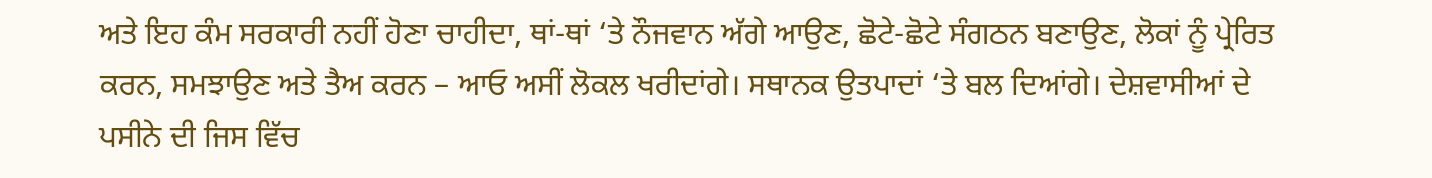ਅਤੇ ਇਹ ਕੰਮ ਸਰਕਾਰੀ ਨਹੀਂ ਹੋਣਾ ਚਾਹੀਦਾ, ਥਾਂ-ਥਾਂ ‘ਤੇ ਨੌਜਵਾਨ ਅੱਗੇ ਆਉਣ, ਛੋਟੇ-ਛੋਟੇ ਸੰਗਠਨ ਬਣਾਉਣ, ਲੋਕਾਂ ਨੂੰ ਪ੍ਰੇਰਿਤ ਕਰਨ, ਸਮਝਾਉਣ ਅਤੇ ਤੈਅ ਕਰਨ – ਆਓ ਅਸੀਂ ਲੋਕਲ ਖਰੀਦਾਂਗੇ। ਸਥਾਨਕ ਉਤਪਾਦਾਂ ‘ਤੇ ਬਲ ਦਿਆਂਗੇ। ਦੇਸ਼ਵਾਸੀਆਂ ਦੇ ਪਸੀਨੇ ਦੀ ਜਿਸ ਵਿੱਚ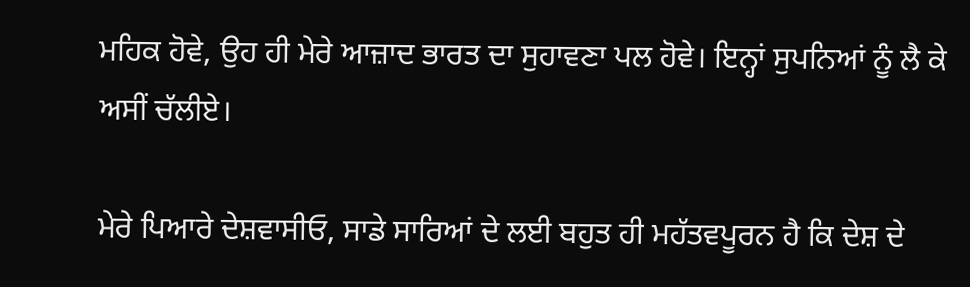ਮਹਿਕ ਹੋਵੇ, ਉਹ ਹੀ ਮੇਰੇ ਆਜ਼ਾਦ ਭਾਰਤ ਦਾ ਸੁਹਾਵਣਾ ਪਲ ਹੋਵੇ। ਇਨ੍ਹਾਂ ਸੁਪਨਿਆਂ ਨੂੰ ਲੈ ਕੇ ਅਸੀਂ ਚੱਲੀਏ।

ਮੇਰੇ ਪਿਆਰੇ ਦੇਸ਼ਵਾਸੀਓ, ਸਾਡੇ ਸਾਰਿਆਂ ਦੇ ਲਈ ਬਹੁਤ ਹੀ ਮਹੱਤਵਪੂਰਨ ਹੈ ਕਿ ਦੇਸ਼ ਦੇ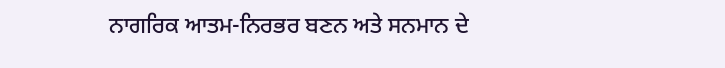ਨਾਗਰਿਕ ਆਤਮ-ਨਿਰਭਰ ਬਣਨ ਅਤੇ ਸਨਮਾਨ ਦੇ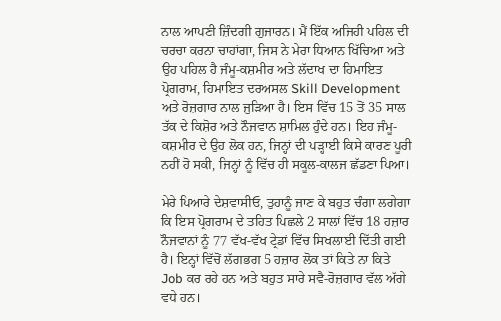ਨਾਲ ਆਪਣੀ ਜ਼ਿੰਦਗੀ ਗੁਜਾਰਨ। ਮੈਂ ਇੱਕ ਅਜਿਹੀ ਪਹਿਲ ਦੀ ਚਰਚਾ ਕਰਨਾ ਚਾਹਾਂਗਾ, ਜਿਸ ਨੇ ਮੇਰਾ ਧਿਆਨ ਖਿੱਚਿਆ ਅਤੇ ਉਹ ਪਹਿਲ ਹੈ ਜੰਮੂ-ਕਸ਼ਮੀਰ ਅਤੇ ਲੱਦਾਖ ਦਾ ਹਿਮਾਇਤ ਪ੍ਰੋਗਰਾਮ, ਹਿਮਾਇਤ ਦਰਅਸਲ Skill Development ਅਤੇ ਰੋਜ਼ਗਾਰ ਨਾਲ ਜੁੜਿਆ ਹੈ। ਇਸ ਵਿੱਚ 15 ਤੋਂ 35 ਸਾਲ ਤੱਕ ਦੇ ਕਿਸ਼ੋਰ ਅਤੇ ਨੌਜਵਾਨ ਸ਼ਾਮਿਲ ਹੁੰਦੇ ਹਨ। ਇਹ ਜੰਮੂ-ਕਸ਼ਮੀਰ ਦੇ ਉਹ ਲੋਕ ਹਨ, ਜਿਨ੍ਹਾਂ ਦੀ ਪੜ੍ਹਾਈ ਕਿਸੇ ਕਾਰਣ ਪੂਰੀ ਨਹੀਂ ਹੋ ਸਕੀ, ਜਿਨ੍ਹਾਂ ਨੂੰ ਵਿੱਚ ਹੀ ਸਕੂਲ-ਕਾਲਜ ਛੱਡਣਾ ਪਿਆ।

ਮੇਰੇ ਪਿਆਰੇ ਦੇਸ਼ਵਾਸੀਓ, ਤੁਹਾਨੂੰ ਜਾਣ ਕੇ ਬਹੁਤ ਚੰਗਾ ਲਗੇਗਾ ਕਿ ਇਸ ਪ੍ਰੋਗਰਾਮ ਦੇ ਤਹਿਤ ਪਿਛਲੇ 2 ਸਾਲਾਂ ਵਿੱਚ 18 ਹਜ਼ਾਰ ਨੌਜਵਾਨਾਂ ਨੂੰ 77 ਵੱਖ-ਵੱਖ ਟ੍ਰੇਡਾਂ ਵਿੱਚ ਸਿਖਲਾਈ ਦਿੱਤੀ ਗਈ ਹੈ। ਇਨ੍ਹਾਂ ਵਿੱਚੋਂ ਲੱਗਭਗ 5 ਹਜ਼ਾਰ ਲੋਕ ਤਾਂ ਕਿਤੇ ਨਾ ਕਿਤੇ Job ਕਰ ਰਹੇ ਹਨ ਅਤੇ ਬਹੁਤ ਸਾਰੇ ਸਵੈ-ਰੋਜ਼ਗਾਰ ਵੱਲ ਅੱਗੇ ਵਧੇ ਹਨ।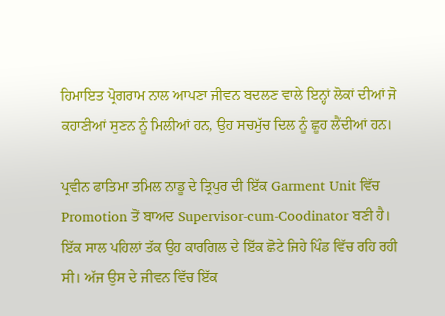ਹਿਮਾਇਤ ਪ੍ਰੋਗਰਾਮ ਨਾਲ ਆਪਣਾ ਜੀਵਨ ਬਦਲਣ ਵਾਲੇ ਇਨ੍ਹਾਂ ਲੋਕਾਂ ਦੀਆਂ ਜੋ ਕਹਾਣੀਆਂ ਸੁਣਨ ਨੂੰ ਮਿਲੀਆਂ ਹਨ, ਉਹ ਸਚਮੁੱਚ ਦਿਲ ਨੂੰ ਛੂਹ ਲੈਂਦੀਆਂ ਹਨ।

ਪ੍ਰਵੀਨ ਫਾਤਿਮਾ ਤਮਿਲ ਨਾਡੂ ਦੇ ਤ੍ਰਿਪੁਰ ਦੀ ਇੱਕ Garment Unit ਵਿੱਚ Promotion ਤੋਂ ਬਾਅਦ Supervisor-cum-Coodinator ਬਣੀ ਹੈ। ਇੱਕ ਸਾਲ ਪਹਿਲਾਂ ਤੱਕ ਉਹ ਕਾਰਗਿਲ ਦੇ ਇੱਕ ਛੋਟੇ ਜਿਹੇ ਪਿੰਡ ਵਿੱਚ ਰਹਿ ਰਹੀ ਸੀ। ਅੱਜ ਉਸ ਦੇ ਜੀਵਨ ਵਿੱਚ ਇੱਕ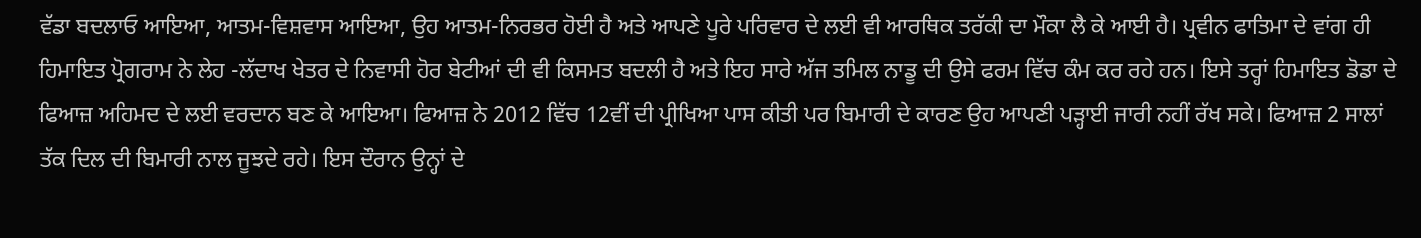ਵੱਡਾ ਬਦਲਾਓ ਆਇਆ, ਆਤਮ-ਵਿਸ਼ਵਾਸ ਆਇਆ, ਉਹ ਆਤਮ-ਨਿਰਭਰ ਹੋਈ ਹੈ ਅਤੇ ਆਪਣੇ ਪੂਰੇ ਪਰਿਵਾਰ ਦੇ ਲਈ ਵੀ ਆਰਥਿਕ ਤਰੱਕੀ ਦਾ ਮੌਕਾ ਲੈ ਕੇ ਆਈ ਹੈ। ਪ੍ਰਵੀਨ ਫਾਤਿਮਾ ਦੇ ਵਾਂਗ ਹੀ ਹਿਮਾਇਤ ਪ੍ਰੋਗਰਾਮ ਨੇ ਲੇਹ -ਲੱਦਾਖ ਖੇਤਰ ਦੇ ਨਿਵਾਸੀ ਹੋਰ ਬੇਟੀਆਂ ਦੀ ਵੀ ਕਿਸਮਤ ਬਦਲੀ ਹੈ ਅਤੇ ਇਹ ਸਾਰੇ ਅੱਜ ਤਮਿਲ ਨਾਡੂ ਦੀ ਉਸੇ ਫਰਮ ਵਿੱਚ ਕੰਮ ਕਰ ਰਹੇ ਹਨ। ਇਸੇ ਤਰ੍ਹਾਂ ਹਿਮਾਇਤ ਡੋਡਾ ਦੇ ਫਿਆਜ਼ ਅਹਿਮਦ ਦੇ ਲਈ ਵਰਦਾਨ ਬਣ ਕੇ ਆਇਆ। ਫਿਆਜ਼ ਨੇ 2012 ਵਿੱਚ 12ਵੀਂ ਦੀ ਪ੍ਰੀਖਿਆ ਪਾਸ ਕੀਤੀ ਪਰ ਬਿਮਾਰੀ ਦੇ ਕਾਰਣ ਉਹ ਆਪਣੀ ਪੜ੍ਹਾਈ ਜਾਰੀ ਨਹੀਂ ਰੱਖ ਸਕੇ। ਫਿਆਜ਼ 2 ਸਾਲਾਂ ਤੱਕ ਦਿਲ ਦੀ ਬਿਮਾਰੀ ਨਾਲ ਜੂਝਦੇ ਰਹੇ। ਇਸ ਦੌਰਾਨ ਉਨ੍ਹਾਂ ਦੇ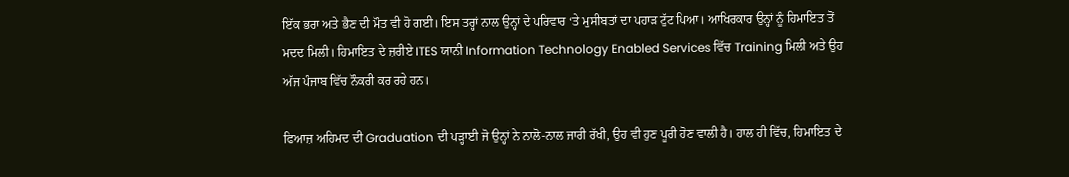ਇੱਕ ਭਰਾ ਅਤੇ ਭੈਣ ਦੀ ਮੌਤ ਵੀ ਹੋ ਗਈ। ਇਸ ਤਰ੍ਹਾਂ ਨਾਲ ਉਨ੍ਹਾਂ ਦੇ ਪਰਿਵਾਰ ‘ਤੇ ਮੁਸੀਬਤਾਂ ਦਾ ਪਹਾੜ ਟੁੱਟ ਪਿਆ। ਆਖਿਰਕਾਰ ਉਨ੍ਹਾਂ ਨੂੰ ਹਿਮਾਇਤ ਤੋਂ ਮਦਦ ਮਿਲੀ। ਹਿਮਾਇਤ ਦੇ ਜ਼ਰੀਏ ITES ਯਾਨੀ Information Technology Enabled Services ਵਿੱਚ Training ਮਿਲੀ ਅਤੇ ਉਹ ਅੱਜ ਪੰਜਾਬ ਵਿੱਚ ਨੌਕਰੀ ਕਰ ਰਹੇ ਹਨ।

ਫਿਆਜ਼ ਅਹਿਮਦ ਦੀ Graduation ਦੀ ਪੜ੍ਹਾਈ ਜੋ ਉਨ੍ਹਾਂ ਨੇ ਨਾਲੋ-ਨਾਲ ਜਾਰੀ ਰੱਖੀ, ਉਹ ਵੀ ਹੁਣ ਪੂਰੀ ਹੋਣ ਵਾਲੀ ਹੈ। ਹਾਲ ਹੀ ਵਿੱਚ, ਹਿਮਾਇਤ ਦੇ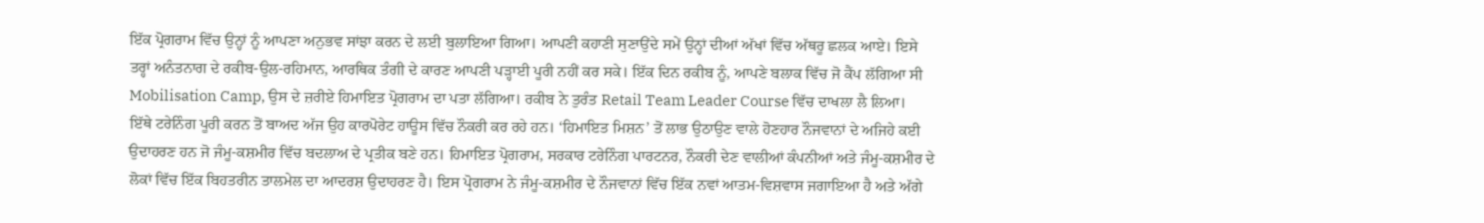ਇੱਕ ਪ੍ਰੋਗਰਾਮ ਵਿੱਚ ਉਨ੍ਹਾਂ ਨੂੰ ਆਪਣਾ ਅਨੁਭਵ ਸਾਂਝਾ ਕਰਨ ਦੇ ਲਈ ਬੁਲਾਇਆ ਗਿਆ। ਆਪਣੀ ਕਹਾਣੀ ਸੁਣਾਉਂਦੇ ਸਮੇਂ ਉਨ੍ਹਾਂ ਦੀਆਂ ਅੱਖਾਂ ਵਿੱਚ ਅੱਥਰੂ ਛਲਕ ਆਏ। ਇਸੇ ਤਰ੍ਹਾਂ ਅਨੰਤਨਾਗ ਦੇ ਰਕੀਬ-ਉਲ-ਰਹਿਮਾਨ, ਆਰਥਿਕ ਤੰਗੀ ਦੇ ਕਾਰਣ ਆਪਣੀ ਪੜ੍ਹਾਈ ਪੂਰੀ ਨਹੀਂ ਕਰ ਸਕੇ। ਇੱਕ ਦਿਨ ਰਕੀਬ ਨੂੰ, ਆਪਣੇ ਬਲਾਕ ਵਿੱਚ ਜੋ ਕੈਂਪ ਲੱਗਿਆ ਸੀ Mobilisation Camp, ਉਸ ਦੇ ਜ਼ਰੀਏ ਹਿਮਾਇਤ ਪ੍ਰੋਗਰਾਮ ਦਾ ਪਤਾ ਲੱਗਿਆ। ਰਕੀਬ ਨੇ ਤੁਰੰਤ Retail Team Leader Course ਵਿੱਚ ਦਾਖਲਾ ਲੈ ਲਿਆ। ਇੱਥੇ ਟਰੇਨਿੰਗ ਪੂਰੀ ਕਰਨ ਤੋਂ ਬਾਅਦ ਅੱਜ ਉਹ ਕਾਰਪੋਰੇਟ ਹਾਊਸ ਵਿੱਚ ਨੌਕਰੀ ਕਰ ਰਹੇ ਹਨ। ‘ਹਿਮਾਇਤ ਮਿਸ਼ਨ’ ਤੋਂ ਲਾਭ ਉਠਾਉਣ ਵਾਲੇ ਹੋਣਹਾਰ ਨੌਜਵਾਨਾਂ ਦੇ ਅਜਿਹੇ ਕਈ ਉਦਾਹਰਣ ਹਨ ਜੋ ਜੰਮੂ-ਕਸ਼ਮੀਰ ਵਿੱਚ ਬਦਲਾਅ ਦੇ ਪ੍ਰਤੀਕ ਬਣੇ ਹਨ। ਹਿਮਾਇਤ ਪ੍ਰੋਗਰਾਮ, ਸਰਕਾਰ ਟਰੇਨਿੰਗ ਪਾਰਟਨਰ, ਨੌਕਰੀ ਦੇਣ ਵਾਲੀਆਂ ਕੰਪਨੀਆਂ ਅਤੇ ਜੰਮੂ-ਕਸ਼ਮੀਰ ਦੇ ਲੋਕਾਂ ਵਿੱਚ ਇੱਕ ਬਿਹਤਰੀਨ ਤਾਲਮੇਲ ਦਾ ਆਦਰਸ਼ ਉਦਾਹਰਣ ਹੈ। ਇਸ ਪ੍ਰੋਗਰਾਮ ਨੇ ਜੰਮੂ-ਕਸ਼ਮੀਰ ਦੇ ਨੌਜਵਾਨਾਂ ਵਿੱਚ ਇੱਕ ਨਵਾਂ ਆਤਮ-ਵਿਸ਼ਵਾਸ ਜਗਾਇਆ ਹੈ ਅਤੇ ਅੱਗੇ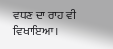ਵਧਣ ਦਾ ਰਾਹ ਵੀ ਵਿਖਾਇਆ।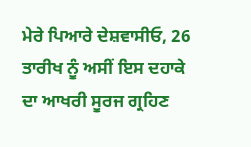ਮੇਰੇ ਪਿਆਰੇ ਦੇਸ਼ਵਾਸੀਓ, 26 ਤਾਰੀਖ ਨੂੰ ਅਸੀਂ ਇਸ ਦਹਾਕੇ ਦਾ ਆਖਰੀ ਸੂਰਜ ਗ੍ਰਹਿਣ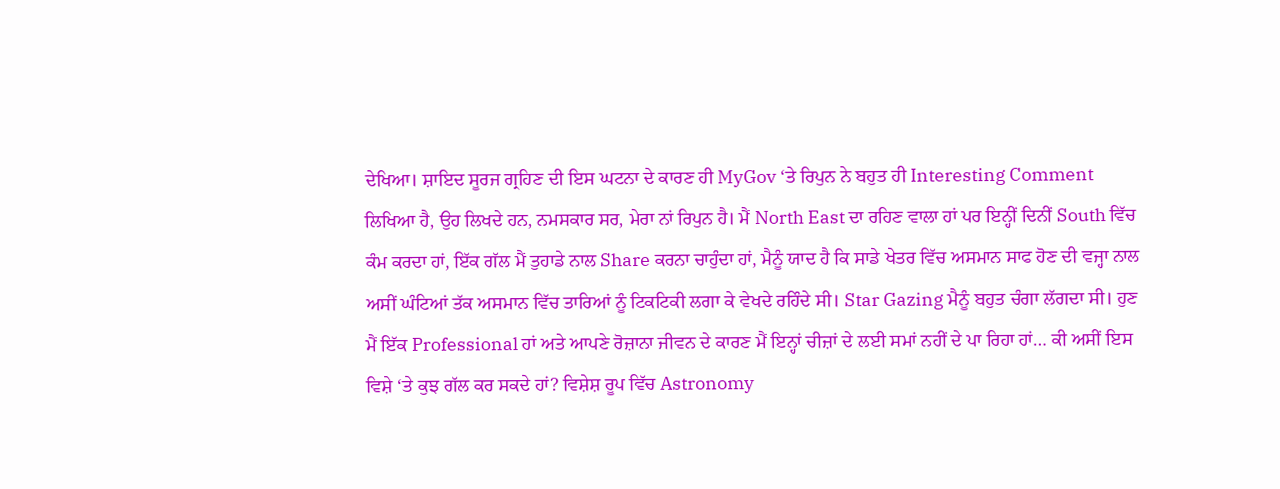ਦੇਖਿਆ। ਸ਼ਾਇਦ ਸੂਰਜ ਗ੍ਰਹਿਣ ਦੀ ਇਸ ਘਟਨਾ ਦੇ ਕਾਰਣ ਹੀ MyGov ‘ਤੇ ਰਿਪੁਨ ਨੇ ਬਹੁਤ ਹੀ Interesting Comment ਲਿਖਿਆ ਹੈ, ਉਹ ਲਿਖਦੇ ਹਨ, ਨਮਸਕਾਰ ਸਰ, ਮੇਰਾ ਨਾਂ ਰਿਪੁਨ ਹੈ। ਮੈਂ North East ਦਾ ਰਹਿਣ ਵਾਲਾ ਹਾਂ ਪਰ ਇਨ੍ਹੀਂ ਦਿਨੀਂ South ਵਿੱਚ ਕੰਮ ਕਰਦਾ ਹਾਂ, ਇੱਕ ਗੱਲ ਮੈਂ ਤੁਹਾਡੇ ਨਾਲ Share ਕਰਨਾ ਚਾਹੁੰਦਾ ਹਾਂ, ਮੈਨੂੰ ਯਾਦ ਹੈ ਕਿ ਸਾਡੇ ਖੇਤਰ ਵਿੱਚ ਅਸਮਾਨ ਸਾਫ ਹੋਣ ਦੀ ਵਜ੍ਹਾ ਨਾਲ ਅਸੀਂ ਘੰਟਿਆਂ ਤੱਕ ਅਸਮਾਨ ਵਿੱਚ ਤਾਰਿਆਂ ਨੂੰ ਟਿਕਟਿਕੀ ਲਗਾ ਕੇ ਵੇਖਦੇ ਰਹਿੰਦੇ ਸੀ। Star Gazing ਮੈਨੂੰ ਬਹੁਤ ਚੰਗਾ ਲੱਗਦਾ ਸੀ। ਹੁਣ ਮੈਂ ਇੱਕ Professional ਹਾਂ ਅਤੇ ਆਪਣੇ ਰੋਜ਼ਾਨਾ ਜੀਵਨ ਦੇ ਕਾਰਣ ਮੈਂ ਇਨ੍ਹਾਂ ਚੀਜ਼ਾਂ ਦੇ ਲਈ ਸਮਾਂ ਨਹੀਂ ਦੇ ਪਾ ਰਿਹਾ ਹਾਂ… ਕੀ ਅਸੀਂ ਇਸ ਵਿਸ਼ੇ ‘ਤੇ ਕੁਝ ਗੱਲ ਕਰ ਸਕਦੇ ਹਾਂ? ਵਿਸ਼ੇਸ਼ ਰੂਪ ਵਿੱਚ Astronomy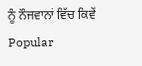ਨੂੰ ਨੌਜਵਾਨਾਂ ਵਿੱਚ ਕਿਵੇਂ Popular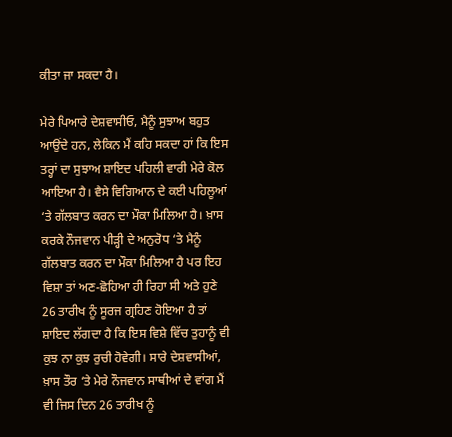ਕੀਤਾ ਜਾ ਸਕਦਾ ਹੈ।

ਮੇਰੇ ਪਿਆਰੇ ਦੇਸ਼ਵਾਸੀਓ, ਮੈਨੂੰ ਸੁਝਾਅ ਬਹੁਤ ਆਉਂਦੇ ਹਨ, ਲੇਕਿਨ ਮੈਂ ਕਹਿ ਸਕਦਾ ਹਾਂ ਕਿ ਇਸ ਤਰ੍ਹਾਂ ਦਾ ਸੁਝਾਅ ਸ਼ਾਇਦ ਪਹਿਲੀ ਵਾਰੀ ਮੇਰੇ ਕੋਲ ਆਇਆ ਹੈ। ਵੈਸੇ ਵਿਗਿਆਨ ਦੇ ਕਈ ਪਹਿਲੂਆਂ ‘ਤੇ ਗੱਲਬਾਤ ਕਰਨ ਦਾ ਮੌਕਾ ਮਿਲਿਆ ਹੈ। ਖ਼ਾਸ ਕਰਕੇ ਨੌਜਵਾਨ ਪੀੜ੍ਹੀ ਦੇ ਅਨੁਰੋਧ ‘ਤੇ ਮੈਨੂੰ ਗੱਲਬਾਤ ਕਰਨ ਦਾ ਮੌਕਾ ਮਿਲਿਆ ਹੈ ਪਰ ਇਹ ਵਿਸ਼ਾ ਤਾਂ ਅਣ-ਛੋਹਿਆ ਹੀ ਰਿਹਾ ਸੀ ਅਤੇ ਹੁਣੇ 26 ਤਾਰੀਖ ਨੂੰ ਸੂਰਜ ਗ੍ਰਹਿਣ ਹੋਇਆ ਹੈ ਤਾਂ ਸ਼ਾਇਦ ਲੱਗਦਾ ਹੈ ਕਿ ਇਸ ਵਿਸ਼ੇ ਵਿੱਚ ਤੁਹਾਨੂੰ ਵੀ ਕੁਝ ਨਾ ਕੁਝ ਰੁਚੀ ਹੋਵੇਗੀ। ਸਾਰੇ ਦੇਸ਼ਵਾਸੀਆਂ, ਖ਼ਾਸ ਤੌਰ ‘ਤੇ ਮੇਰੇ ਨੌਜਵਾਨ ਸਾਥੀਆਂ ਦੇ ਵਾਂਗ ਮੈਂ ਵੀ ਜਿਸ ਦਿਨ 26 ਤਾਰੀਖ ਨੂੰ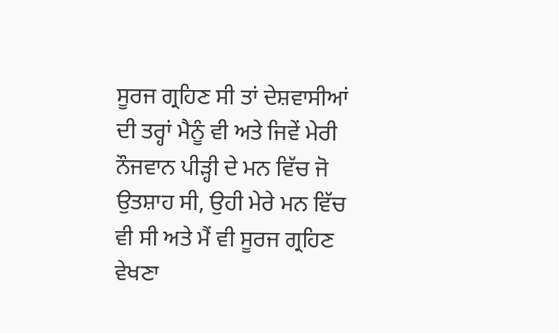ਸੂਰਜ ਗ੍ਰਹਿਣ ਸੀ ਤਾਂ ਦੇਸ਼ਵਾਸੀਆਂ ਦੀ ਤਰ੍ਹਾਂ ਮੈਨੂੰ ਵੀ ਅਤੇ ਜਿਵੇਂ ਮੇਰੀ ਨੌਜਵਾਨ ਪੀੜ੍ਹੀ ਦੇ ਮਨ ਵਿੱਚ ਜੋ ਉਤਸ਼ਾਹ ਸੀ, ਉਹੀ ਮੇਰੇ ਮਨ ਵਿੱਚ ਵੀ ਸੀ ਅਤੇ ਮੈਂ ਵੀ ਸੂਰਜ ਗ੍ਰਹਿਣ ਵੇਖਣਾ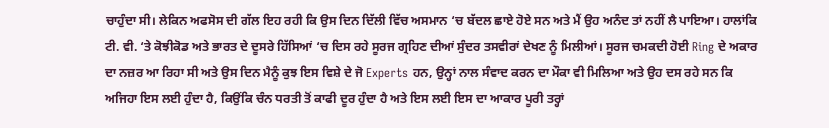ਚਾਹੁੰਦਾ ਸੀ। ਲੇਕਿਨ ਅਫਸੋਸ ਦੀ ਗੱਲ ਇਹ ਰਹੀ ਕਿ ਉਸ ਦਿਨ ਦਿੱਲੀ ਵਿੱਚ ਅਸਮਾਨ ‘ਚ ਬੱਦਲ ਛਾਏ ਹੋਏ ਸਨ ਅਤੇ ਮੈਂ ਉਹ ਅਨੰਦ ਤਾਂ ਨਹੀਂ ਲੈ ਪਾਇਆ। ਹਾਲਾਂਕਿ ਟੀ. ਵੀ. ‘ਤੇ ਕੋਝੀਕੋਡ ਅਤੇ ਭਾਰਤ ਦੇ ਦੂਸਰੇ ਹਿੱਸਿਆਂ ‘ਚ ਦਿਸ ਰਹੇ ਸੂਰਜ ਗ੍ਰਹਿਣ ਦੀਆਂ ਸੁੰਦਰ ਤਸਵੀਰਾਂ ਦੇਖਣ ਨੂੰ ਮਿਲੀਆਂ। ਸੂਰਜ ਚਮਕਦੀ ਹੋਈ Ring ਦੇ ਅਕਾਰ ਦਾ ਨਜ਼ਰ ਆ ਰਿਹਾ ਸੀ ਅਤੇ ਉਸ ਦਿਨ ਮੈਨੂੰ ਕੁਝ ਇਸ ਵਿਸ਼ੇ ਦੇ ਜੋ Experts ਹਨ, ਉਨ੍ਹਾਂ ਨਾਲ ਸੰਵਾਦ ਕਰਨ ਦਾ ਮੌਕਾ ਵੀ ਮਿਲਿਆ ਅਤੇ ਉਹ ਦਸ ਰਹੇ ਸਨ ਕਿ ਅਜਿਹਾ ਇਸ ਲਈ ਹੁੰਦਾ ਹੈ, ਕਿਉਂਕਿ ਚੰਨ ਧਰਤੀ ਤੋਂ ਕਾਫੀ ਦੂਰ ਹੁੰਦਾ ਹੈ ਅਤੇ ਇਸ ਲਈ ਇਸ ਦਾ ਆਕਾਰ ਪੂਰੀ ਤਰ੍ਹਾਂ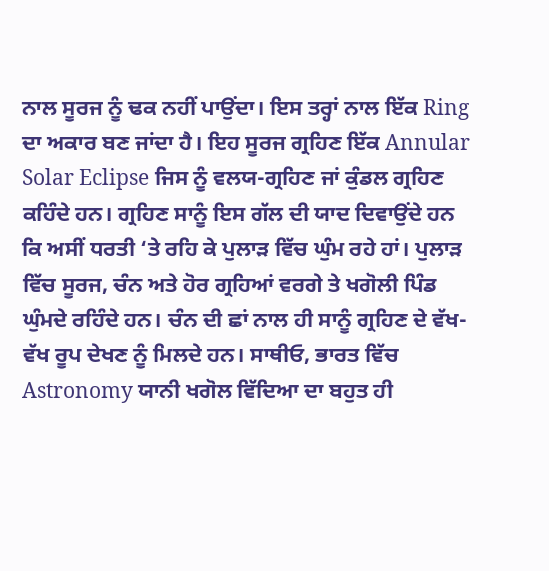ਨਾਲ ਸੂਰਜ ਨੂੰ ਢਕ ਨਹੀਂ ਪਾਉਂਦਾ। ਇਸ ਤਰ੍ਹਾਂ ਨਾਲ ਇੱਕ Ring ਦਾ ਅਕਾਰ ਬਣ ਜਾਂਦਾ ਹੈ। ਇਹ ਸੂਰਜ ਗ੍ਰਹਿਣ ਇੱਕ Annular Solar Eclipse ਜਿਸ ਨੂੰ ਵਲਯ-ਗ੍ਰਹਿਣ ਜਾਂ ਕੁੰਡਲ ਗ੍ਰਹਿਣ ਕਹਿੰਦੇ ਹਨ। ਗ੍ਰਹਿਣ ਸਾਨੂੰ ਇਸ ਗੱਲ ਦੀ ਯਾਦ ਦਿਵਾਉਂਦੇ ਹਨ ਕਿ ਅਸੀਂ ਧਰਤੀ ‘ਤੇ ਰਹਿ ਕੇ ਪੁਲਾੜ ਵਿੱਚ ਘੁੰਮ ਰਹੇ ਹਾਂ। ਪੁਲਾੜ ਵਿੱਚ ਸੂਰਜ, ਚੰਨ ਅਤੇ ਹੋਰ ਗ੍ਰਹਿਆਂ ਵਰਗੇ ਤੇ ਖਗੋਲੀ ਪਿੰਡ ਘੁੰਮਦੇ ਰਹਿੰਦੇ ਹਨ। ਚੰਨ ਦੀ ਛਾਂ ਨਾਲ ਹੀ ਸਾਨੂੰ ਗ੍ਰਹਿਣ ਦੇ ਵੱਖ-ਵੱਖ ਰੂਪ ਦੇਖਣ ਨੂੰ ਮਿਲਦੇ ਹਨ। ਸਾਥੀਓ, ਭਾਰਤ ਵਿੱਚ Astronomy ਯਾਨੀ ਖਗੋਲ ਵਿੱਦਿਆ ਦਾ ਬਹੁਤ ਹੀ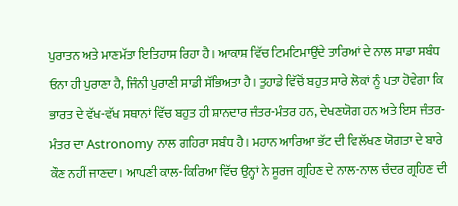ਪੁਰਾਤਨ ਅਤੇ ਮਾਣਮੱਤਾ ਇਤਿਹਾਸ ਰਿਹਾ ਹੈ। ਆਕਾਸ਼ ਵਿੱਚ ਟਿਮਟਿਮਾਉਂਦੇ ਤਾਰਿਆਂ ਦੇ ਨਾਲ ਸਾਡਾ ਸਬੰਧ ਓਨਾ ਹੀ ਪੁਰਾਣਾ ਹੈ, ਜਿੰਨੀ ਪੁਰਾਣੀ ਸਾਡੀ ਸੱਭਿਅਤਾ ਹੈ। ਤੁਹਾਡੇ ਵਿੱਚੋਂ ਬਹੁਤ ਸਾਰੇ ਲੋਕਾਂ ਨੂੰ ਪਤਾ ਹੋਵੇਗਾ ਕਿ ਭਾਰਤ ਦੇ ਵੱਖ-ਵੱਖ ਸਥਾਨਾਂ ਵਿੱਚ ਬਹੁਤ ਹੀ ਸ਼ਾਨਦਾਰ ਜੰਤਰ-ਮੰਤਰ ਹਨ, ਦੇਖਣਯੋਗ ਹਨ ਅਤੇ ਇਸ ਜੰਤਰ-ਮੰਤਰ ਦਾ Astronomy ਨਾਲ ਗਹਿਰਾ ਸਬੰਧ ਹੈ। ਮਹਾਨ ਆਰਿਆ ਭੱਟ ਦੀ ਵਿਲੱਖਣ ਯੋਗਤਾ ਦੇ ਬਾਰੇ ਕੌਣ ਨਹੀਂ ਜਾਣਦਾ। ਆਪਣੀ ਕਾਲ-ਕਿਰਿਆ ਵਿੱਚ ਉਨ੍ਹਾਂ ਨੇ ਸੂਰਜ ਗ੍ਰਹਿਣ ਦੇ ਨਾਲ-ਨਾਲ ਚੰਦਰ ਗ੍ਰਹਿਣ ਦੀ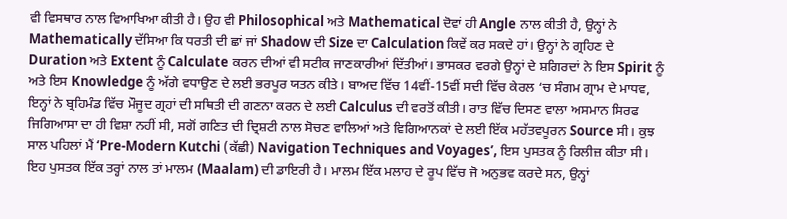ਵੀ ਵਿਸਥਾਰ ਨਾਲ ਵਿਆਖਿਆ ਕੀਤੀ ਹੈ। ਉਹ ਵੀ Philosophical ਅਤੇ Mathematical ਦੋਵਾਂ ਹੀ Angle ਨਾਲ ਕੀਤੀ ਹੈ, ਉਨ੍ਹਾਂ ਨੇ Mathematically ਦੱਸਿਆ ਕਿ ਧਰਤੀ ਦੀ ਛਾਂ ਜਾਂ Shadow ਦੀ Size ਦਾ Calculation ਕਿਵੇਂ ਕਰ ਸਕਦੇ ਹਾਂ। ਉਨ੍ਹਾਂ ਨੇ ਗ੍ਰਹਿਣ ਦੇ Duration ਅਤੇ Extent ਨੂੰ Calculate ਕਰਨ ਦੀਆਂ ਵੀ ਸਟੀਕ ਜਾਣਕਾਰੀਆਂ ਦਿੱਤੀਆਂ। ਭਾਸਕਰ ਵਰਗੇ ਉਨ੍ਹਾਂ ਦੇ ਸ਼ਗਿਰਦਾਂ ਨੇ ਇਸ Spirit ਨੂੰ ਅਤੇ ਇਸ Knowledge ਨੂੰ ਅੱਗੇ ਵਧਾਉਣ ਦੇ ਲਈ ਭਰਪੂਰ ਯਤਨ ਕੀਤੇ। ਬਾਅਦ ਵਿੱਚ 14ਵੀਂ-15ਵੀਂ ਸਦੀ ਵਿੱਚ ਕੇਰਲ ‘ਚ ਸੰਗਮ ਗ੍ਰਾਮ ਦੇ ਮਾਧਵ, ਇਨ੍ਹਾਂ ਨੇ ਬ੍ਰਹਿਮੰਡ ਵਿੱਚ ਮੌਜੂਦ ਗ੍ਰਹਾਂ ਦੀ ਸਥਿਤੀ ਦੀ ਗਣਨਾ ਕਰਨ ਦੇ ਲਈ Calculus ਦੀ ਵਰਤੋਂ ਕੀਤੀ। ਰਾਤ ਵਿੱਚ ਦਿਸਣ ਵਾਲਾ ਅਸਮਾਨ ਸਿਰਫ ਜਿਗਿਆਸਾ ਦਾ ਹੀ ਵਿਸ਼ਾ ਨਹੀਂ ਸੀ, ਸਗੋਂ ਗਣਿਤ ਦੀ ਦ੍ਰਿਸ਼ਟੀ ਨਾਲ ਸੋਚਣ ਵਾਲਿਆਂ ਅਤੇ ਵਿਗਿਆਨਕਾਂ ਦੇ ਲਈ ਇੱਕ ਮਹੱਤਵਪੂਰਨ Source ਸੀ। ਕੁਝ ਸਾਲ ਪਹਿਲਾਂ ਮੈਂ ‘Pre-Modern Kutchi (ਕੱਛੀ) Navigation Techniques and Voyages’, ਇਸ ਪੁਸਤਕ ਨੂੰ ਰਿਲੀਜ਼ ਕੀਤਾ ਸੀ। ਇਹ ਪੁਸਤਕ ਇੱਕ ਤਰ੍ਹਾਂ ਨਾਲ ਤਾਂ ਮਾਲਮ (Maalam) ਦੀ ਡਾਇਰੀ ਹੈ। ਮਾਲਮ ਇੱਕ ਮਲਾਹ ਦੇ ਰੂਪ ਵਿੱਚ ਜੋ ਅਨੁਭਵ ਕਰਦੇ ਸਨ, ਉਨ੍ਹਾਂ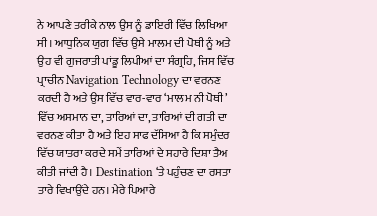ਨੇ ਆਪਣੇ ਤਰੀਕੇ ਨਾਲ ਉਸ ਨੂੰ ਡਾਇਰੀ ਵਿੱਚ ਲਿਖਿਆ ਸੀ। ਆਧੁਨਿਕ ਯੁਗ ਵਿੱਚ ਉਸੇ ਮਾਲਮ ਦੀ ਪੋਥੀ ਨੂੰ ਅਤੇ ਉਹ ਵੀ ਗੁਜਰਾਤੀ ਪਾਂਡੂ ਲਿਪੀਆਂ ਦਾ ਸੰਗ੍ਰਹਿ, ਜਿਸ ਵਿੱਚ ਪ੍ਰਾਚੀਨ Navigation Technology ਦਾ ਵਰਨਣ ਕਰਦੀ ਹੈ ਅਤੇ ਉਸ ਵਿੱਚ ਵਾਰ-ਵਾਰ ‘ਮਾਲਮ ਨੀ ਪੋਥੀ’ ਵਿੱਚ ਅਸਮਾਨ ਦਾ, ਤਾਰਿਆਂ ਦਾ, ਤਾਰਿਆਂ ਦੀ ਗਤੀ ਦਾ ਵਰਨਣ ਕੀਤਾ ਹੈ ਅਤੇ ਇਹ ਸਾਫ ਦੱਸਿਆ ਹੈ ਕਿ ਸਮੁੰਦਰ ਵਿੱਚ ਯਾਤਰਾ ਕਰਦੇ ਸਮੇਂ ਤਾਰਿਆਂ ਦੇ ਸਹਾਰੇ ਦਿਸ਼ਾ ਤੈਅ ਕੀਤੀ ਜਾਂਦੀ ਹੈ। Destination ‘ਤੇ ਪਹੁੰਚਣ ਦਾ ਰਸਤਾ ਤਾਰੇ ਵਿਖਾਉਂਦੇ ਹਨ। ਮੇਰੇ ਪਿਆਰੇ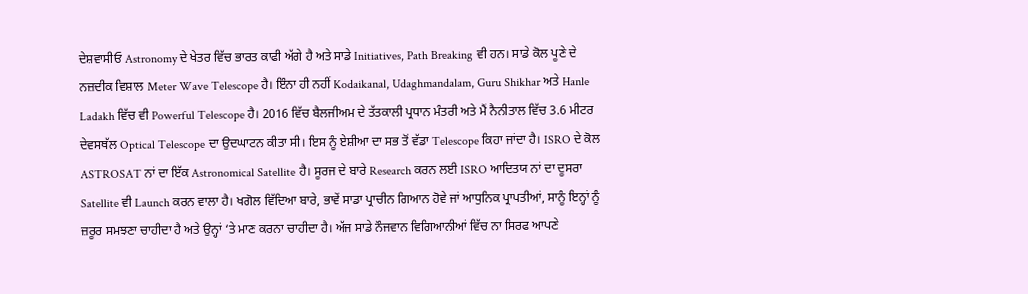ਦੇਸ਼ਵਾਸੀਓ Astronomy ਦੇ ਖੇਤਰ ਵਿੱਚ ਭਾਰਤ ਕਾਫੀ ਅੱਗੇ ਹੈ ਅਤੇ ਸਾਡੇ Initiatives, Path Breaking ਵੀ ਹਨ। ਸਾਡੇ ਕੋਲ ਪੂਣੇ ਦੇ ਨਜ਼ਦੀਕ ਵਿਸ਼ਾਲ Meter Wave Telescope ਹੈ। ਇੰਨਾ ਹੀ ਨਹੀਂ Kodaikanal, Udaghmandalam, Guru Shikhar ਅਤੇ Hanle Ladakh ਵਿੱਚ ਵੀ Powerful Telescope ਹੈ। 2016 ਵਿੱਚ ਬੈਲਜੀਅਮ ਦੇ ਤੱਤਕਾਲੀ ਪ੍ਰਧਾਨ ਮੰਤਰੀ ਅਤੇ ਮੈਂ ਨੈਨੀਤਾਲ ਵਿੱਚ 3.6 ਮੀਟਰ ਦੇਵਸਥੱਲ Optical Telescope ਦਾ ਉਦਘਾਟਨ ਕੀਤਾ ਸੀ। ਇਸ ਨੂੰ ਏਸ਼ੀਆ ਦਾ ਸਭ ਤੋਂ ਵੱਡਾ Telescope ਕਿਹਾ ਜਾਂਦਾ ਹੈ। ISRO ਦੇ ਕੋਲ ASTROSAT ਨਾਂ ਦਾ ਇੱਕ Astronomical Satellite ਹੈ। ਸੂਰਜ ਦੇ ਬਾਰੇ Research ਕਰਨ ਲਈ ISRO ਆਦਿਤਯ ਨਾਂ ਦਾ ਦੂਸਰਾ Satellite ਵੀ Launch ਕਰਨ ਵਾਲਾ ਹੈ। ਖਗੋਲ ਵਿੱਦਿਆ ਬਾਰੇ, ਭਾਵੇਂ ਸਾਡਾ ਪ੍ਰਾਚੀਨ ਗਿਆਨ ਹੋਵੇ ਜਾਂ ਆਧੁਨਿਕ ਪ੍ਰਾਪਤੀਆਂ, ਸਾਨੂੰ ਇਨ੍ਹਾਂ ਨੂੰ ਜ਼ਰੂਰ ਸਮਝਣਾ ਚਾਹੀਦਾ ਹੈ ਅਤੇ ਉਨ੍ਹਾਂ ‘ਤੇ ਮਾਣ ਕਰਨਾ ਚਾਹੀਦਾ ਹੈ। ਅੱਜ ਸਾਡੇ ਨੌਜਵਾਨ ਵਿਗਿਆਨੀਆਂ ਵਿੱਚ ਨਾ ਸਿਰਫ ਆਪਣੇ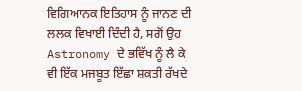ਵਿਗਿਆਨਕ ਇਤਿਹਾਸ ਨੂੰ ਜਾਨਣ ਦੀ ਲਲਕ ਵਿਖਾਈ ਦਿੰਦੀ ਹੈ, ਸਗੋਂ ਉਹ Astronomy ਦੇ ਭਵਿੱਖ ਨੂੰ ਲੈ ਕੇ ਵੀ ਇੱਕ ਮਜਬੂਤ ਇੱਛਾ ਸ਼ਕਤੀ ਰੱਖਦੇ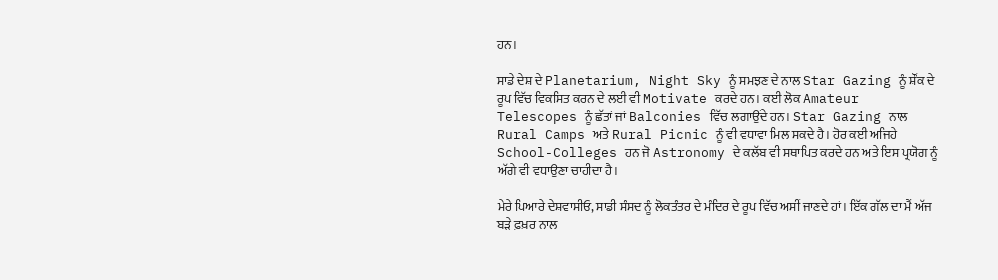ਹਨ।

ਸਾਡੇ ਦੇਸ਼ ਦੇ Planetarium, Night Sky ਨੂੰ ਸਮਝਣ ਦੇ ਨਾਲ Star Gazing ਨੂੰ ਸ਼ੌਂਕ ਦੇ ਰੂਪ ਵਿੱਚ ਵਿਕਸਿਤ ਕਰਨ ਦੇ ਲਈ ਵੀ Motivate ਕਰਦੇ ਹਨ। ਕਈ ਲੋਕ Amateur Telescopes ਨੂੰ ਛੱਤਾਂ ਜਾਂ Balconies ਵਿੱਚ ਲਗਾਉਂਦੇ ਹਨ। Star Gazing ਨਾਲ Rural Camps ਅਤੇ Rural Picnic ਨੂੰ ਵੀ ਵਧਾਵਾ ਮਿਲ ਸਕਦੇ ਹੈ। ਹੋਰ ਕਈ ਅਜਿਹੇ School-Colleges ਹਨ ਜੋ Astronomy ਦੇ ਕਲੱਬ ਵੀ ਸਥਾਪਿਤ ਕਰਦੇ ਹਨ ਅਤੇ ਇਸ ਪ੍ਰਯੋਗ ਨੂੰ ਅੱਗੇ ਵੀ ਵਧਾਉਣਾ ਚਾਹੀਦਾ ਹੈ।

ਮੇਰੇ ਪਿਆਰੇ ਦੇਸ਼ਵਾਸੀਓ, ਸਾਡੀ ਸੰਸਦ ਨੂੰ ਲੋਕਤੰਤਰ ਦੇ ਮੰਦਿਰ ਦੇ ਰੂਪ ਵਿੱਚ ਅਸੀਂ ਜਾਣਦੇ ਹਾਂ। ਇੱਕ ਗੱਲ ਦਾ ਮੈਂ ਅੱਜ ਬੜੇ ਫ਼ਖ਼ਰ ਨਾਲ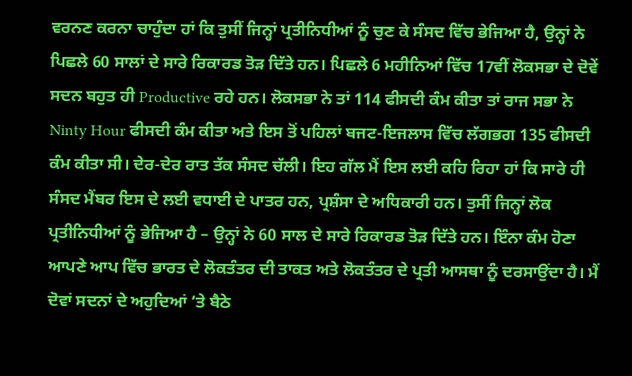ਵਰਨਣ ਕਰਨਾ ਚਾਹੁੰਦਾ ਹਾਂ ਕਿ ਤੁਸੀਂ ਜਿਨ੍ਹਾਂ ਪ੍ਰਤੀਨਿਧੀਆਂ ਨੂੰ ਚੁਣ ਕੇ ਸੰਸਦ ਵਿੱਚ ਭੇਜਿਆ ਹੈ, ਉਨ੍ਹਾਂ ਨੇ ਪਿਛਲੇ 60 ਸਾਲਾਂ ਦੇ ਸਾਰੇ ਰਿਕਾਰਡ ਤੋੜ ਦਿੱਤੇ ਹਨ। ਪਿਛਲੇ 6 ਮਹੀਨਿਆਂ ਵਿੱਚ 17ਵੀਂ ਲੋਕਸਭਾ ਦੇ ਦੋਵੇਂ ਸਦਨ ਬਹੁਤ ਹੀ Productive ਰਹੇ ਹਨ। ਲੋਕਸਭਾ ਨੇ ਤਾਂ 114 ਫੀਸਦੀ ਕੰਮ ਕੀਤਾ ਤਾਂ ਰਾਜ ਸਭਾ ਨੇ Ninty Hour ਫੀਸਦੀ ਕੰਮ ਕੀਤਾ ਅਤੇ ਇਸ ਤੋਂ ਪਹਿਲਾਂ ਬਜਟ-ਇਜਲਾਸ ਵਿੱਚ ਲੱਗਭਗ 135 ਫੀਸਦੀ ਕੰਮ ਕੀਤਾ ਸੀ। ਦੇਰ-ਦੇਰ ਰਾਤ ਤੱਕ ਸੰਸਦ ਚੱਲੀ। ਇਹ ਗੱਲ ਮੈਂ ਇਸ ਲਈ ਕਹਿ ਰਿਹਾ ਹਾਂ ਕਿ ਸਾਰੇ ਹੀ ਸੰਸਦ ਮੈਂਬਰ ਇਸ ਦੇ ਲਈ ਵਧਾਈ ਦੇ ਪਾਤਰ ਹਨ, ਪ੍ਰਸ਼ੰਸਾ ਦੇ ਅਧਿਕਾਰੀ ਹਨ। ਤੁਸੀਂ ਜਿਨ੍ਹਾਂ ਲੋਕ ਪ੍ਰਤੀਨਿਧੀਆਂ ਨੂੰ ਭੇਜਿਆ ਹੈ – ਉਨ੍ਹਾਂ ਨੇ 60 ਸਾਲ ਦੇ ਸਾਰੇ ਰਿਕਾਰਡ ਤੋੜ ਦਿੱਤੇ ਹਨ। ਇੰਨਾ ਕੰਮ ਹੋਣਾ ਆਪਣੇ ਆਪ ਵਿੱਚ ਭਾਰਤ ਦੇ ਲੋਕਤੰਤਰ ਦੀ ਤਾਕਤ ਅਤੇ ਲੋਕਤੰਤਰ ਦੇ ਪ੍ਰਤੀ ਆਸਥਾ ਨੂੰ ਦਰਸਾਉਂਦਾ ਹੈ। ਮੈਂ ਦੋਵਾਂ ਸਦਨਾਂ ਦੇ ਅਹੁਦਿਆਂ ‘ਤੇ ਬੈਠੇ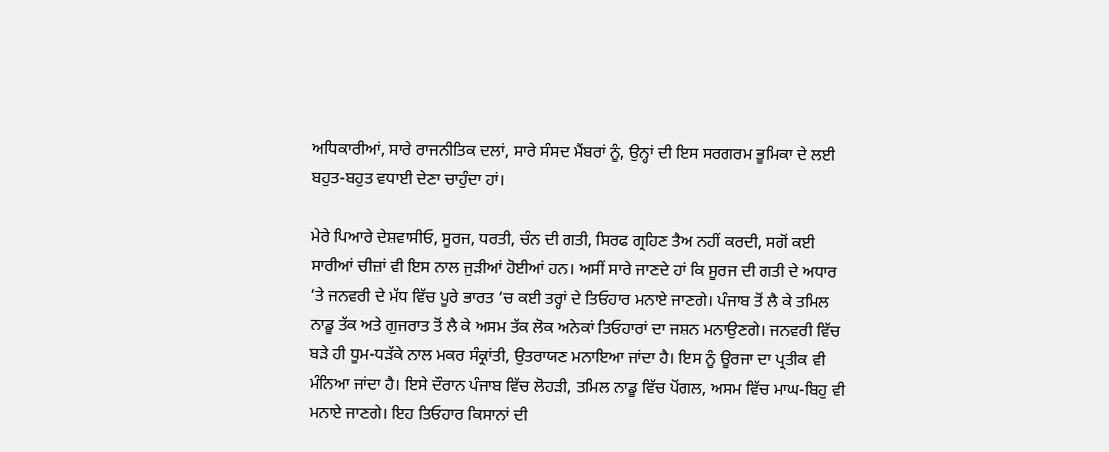ਅਧਿਕਾਰੀਆਂ, ਸਾਰੇ ਰਾਜਨੀਤਿਕ ਦਲਾਂ, ਸਾਰੇ ਸੰਸਦ ਮੈਂਬਰਾਂ ਨੂੰ, ਉਨ੍ਹਾਂ ਦੀ ਇਸ ਸਰਗਰਮ ਭੂਮਿਕਾ ਦੇ ਲਈ ਬਹੁਤ-ਬਹੁਤ ਵਧਾਈ ਦੇਣਾ ਚਾਹੁੰਦਾ ਹਾਂ।

ਮੇਰੇ ਪਿਆਰੇ ਦੇਸ਼ਵਾਸੀਓ, ਸੂਰਜ, ਧਰਤੀ, ਚੰਨ ਦੀ ਗਤੀ, ਸਿਰਫ ਗ੍ਰਹਿਣ ਤੈਅ ਨਹੀਂ ਕਰਦੀ, ਸਗੋਂ ਕਈ ਸਾਰੀਆਂ ਚੀਜ਼ਾਂ ਵੀ ਇਸ ਨਾਲ ਜੁੜੀਆਂ ਹੋਈਆਂ ਹਨ। ਅਸੀਂ ਸਾਰੇ ਜਾਣਦੇ ਹਾਂ ਕਿ ਸੂਰਜ ਦੀ ਗਤੀ ਦੇ ਅਧਾਰ ‘ਤੇ ਜਨਵਰੀ ਦੇ ਮੱਧ ਵਿੱਚ ਪੂਰੇ ਭਾਰਤ ‘ਚ ਕਈ ਤਰ੍ਹਾਂ ਦੇ ਤਿਓਹਾਰ ਮਨਾਏ ਜਾਣਗੇ। ਪੰਜਾਬ ਤੋਂ ਲੈ ਕੇ ਤਮਿਲ ਨਾਡੂ ਤੱਕ ਅਤੇ ਗੁਜਰਾਤ ਤੋਂ ਲੈ ਕੇ ਅਸਮ ਤੱਕ ਲੋਕ ਅਨੇਕਾਂ ਤਿਓਹਾਰਾਂ ਦਾ ਜਸ਼ਨ ਮਨਾਉਣਗੇ। ਜਨਵਰੀ ਵਿੱਚ ਬੜੇ ਹੀ ਧੂਮ-ਧੜੱਕੇ ਨਾਲ ਮਕਰ ਸੰਕ੍ਰਾਂਤੀ, ਉਤਰਾਯਣ ਮਨਾਇਆ ਜਾਂਦਾ ਹੈ। ਇਸ ਨੂੰ ਊਰਜਾ ਦਾ ਪ੍ਰਤੀਕ ਵੀ ਮੰਨਿਆ ਜਾਂਦਾ ਹੈ। ਇਸੇ ਦੌਰਾਨ ਪੰਜਾਬ ਵਿੱਚ ਲੋਹੜੀ, ਤਮਿਲ ਨਾਡੂ ਵਿੱਚ ਪੋਂਗਲ, ਅਸਮ ਵਿੱਚ ਮਾਘ-ਬਿਹੁ ਵੀ ਮਨਾਏ ਜਾਣਗੇ। ਇਹ ਤਿਓਹਾਰ ਕਿਸਾਨਾਂ ਦੀ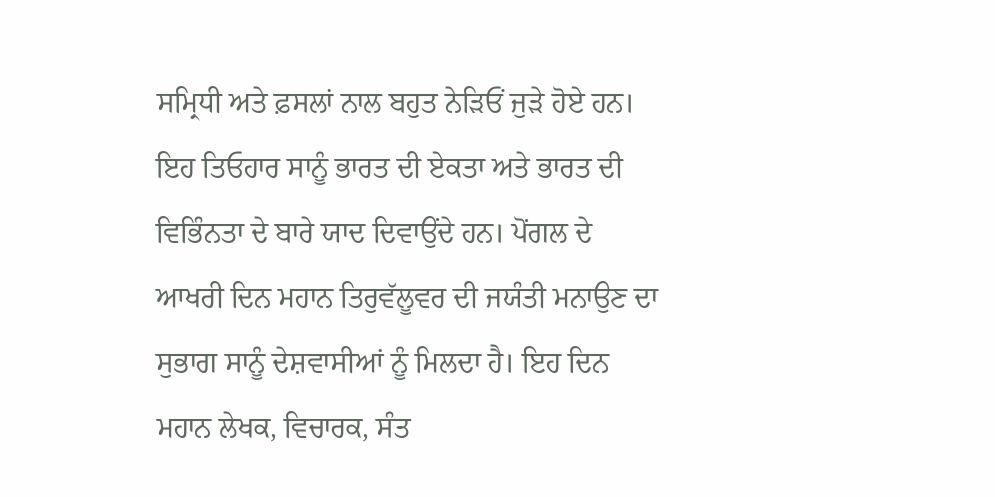ਸਮ੍ਰਿਧੀ ਅਤੇ ਫ਼ਸਲਾਂ ਨਾਲ ਬਹੁਤ ਨੇੜਿਓਂ ਜੁੜੇ ਹੋਏ ਹਨ। ਇਹ ਤਿਓਹਾਰ ਸਾਨੂੰ ਭਾਰਤ ਦੀ ਏਕਤਾ ਅਤੇ ਭਾਰਤ ਦੀ ਵਿਭਿੰਨਤਾ ਦੇ ਬਾਰੇ ਯਾਦ ਦਿਵਾਉਂਦੇ ਹਨ। ਪੋਂਗਲ ਦੇ ਆਖਰੀ ਦਿਨ ਮਹਾਨ ਤਿਰੁਵੱਲੂਵਰ ਦੀ ਜਯੰਤੀ ਮਨਾਉਣ ਦਾ ਸੁਭਾਗ ਸਾਨੂੰ ਦੇਸ਼ਵਾਸੀਆਂ ਨੂੰ ਮਿਲਦਾ ਹੈ। ਇਹ ਦਿਨ ਮਹਾਨ ਲੇਖਕ, ਵਿਚਾਰਕ, ਸੰਤ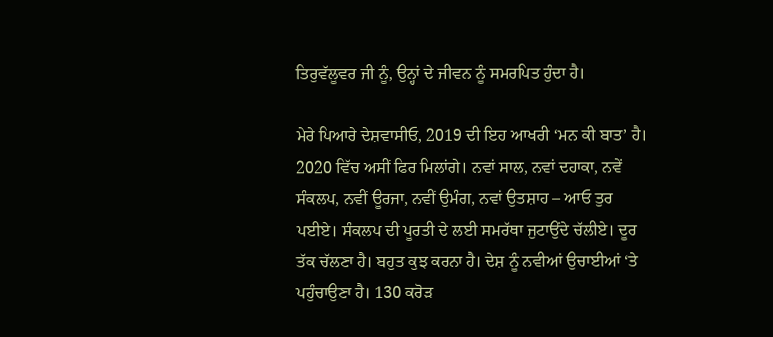ਤਿਰੁਵੱਲੂਵਰ ਜੀ ਨੂੰ, ਉਨ੍ਹਾਂ ਦੇ ਜੀਵਨ ਨੂੰ ਸਮਰਪਿਤ ਹੁੰਦਾ ਹੈ।

ਮੇਰੇ ਪਿਆਰੇ ਦੇਸ਼ਵਾਸੀਓ, 2019 ਦੀ ਇਹ ਆਖਰੀ ‘ਮਨ ਕੀ ਬਾਤ’ ਹੈ। 2020 ਵਿੱਚ ਅਸੀਂ ਫਿਰ ਮਿਲਾਂਗੇ। ਨਵਾਂ ਸਾਲ, ਨਵਾਂ ਦਹਾਕਾ, ਨਵੇਂ ਸੰਕਲਪ, ਨਵੀਂ ਊਰਜਾ, ਨਵੀਂ ਉਮੰਗ, ਨਵਾਂ ਉਤਸ਼ਾਹ – ਆਓ ਤੁਰ ਪਈਏ। ਸੰਕਲਪ ਦੀ ਪੂਰਤੀ ਦੇ ਲਈ ਸਮਰੱਥਾ ਜੁਟਾਉਂਦੇ ਚੱਲੀਏ। ਦੂਰ ਤੱਕ ਚੱਲਣਾ ਹੈ। ਬਹੁਤ ਕੁਝ ਕਰਨਾ ਹੈ। ਦੇਸ਼ ਨੂੰ ਨਵੀਆਂ ਉਚਾਈਆਂ ‘ਤੇ ਪਹੁੰਚਾਉਣਾ ਹੈ। 130 ਕਰੋੜ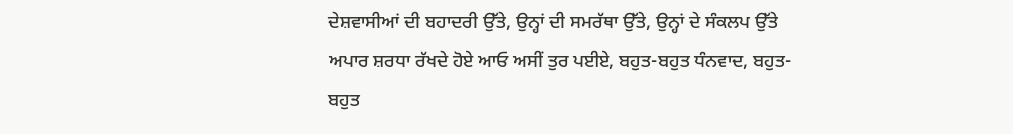ਦੇਸ਼ਵਾਸੀਆਂ ਦੀ ਬਹਾਦਰੀ ਉੱਤੇ, ਉਨ੍ਹਾਂ ਦੀ ਸਮਰੱਥਾ ਉੱਤੇ, ਉਨ੍ਹਾਂ ਦੇ ਸੰਕਲਪ ਉੱਤੇ ਅਪਾਰ ਸ਼ਰਧਾ ਰੱਖਦੇ ਹੋਏ ਆਓ ਅਸੀਂ ਤੁਰ ਪਈਏ, ਬਹੁਤ-ਬਹੁਤ ਧੰਨਵਾਦ, ਬਹੁਤ-ਬਹੁਤ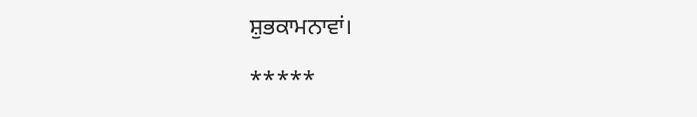ਸ਼ੁਭਕਾਮਨਾਵਾਂ।

*****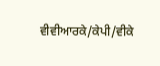ਵੀਵੀਆਰਕੇ/ਕੇਪੀ/ਵੀਕੇ